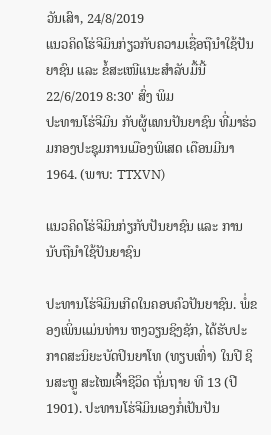ວັນເສົາ, 24/8/2019
ແນວຄິດໂຮ່ຈີມິນກ່ຽວກັບຄວາມເຊື່ອຖືນຳໃຊ້ປັນຍາຊົນ ແລະ ຂໍ້ສະເໜີແນະສຳລັບມື້ນີ້
22/6/2019 8:30' ສົ່ງ ພິມ
ປະທານໂຮ່ຈີມິນ ກັບຜູ້ແທນປັນຍາຊົນ ທີ່ມາຮ່ວມກອງປະຊຸມການເມືອງພິເສດ ເດືອນມີນາ 1964. (ພາບ: TTXVN)

ແນວຄິດໂຮ່ຈີມິນກ່ຽກັບປັນຍາຊົນ ແລະ ການນັບຖືນຳໃຊ້ປັນຍາຊົນ

ປະທານໂຮ່ຈີມິນເກີດໃນຄອບຄົວປັນຍາຊົນ. ພໍ່ຂອງເພິ່ນແມ່ນທ່ານ ຫງວຽນຊິງຊັກ, ໄດ້ຮັບປະກາດສະນິຍະບັດປິນຍາໂທ (ທຽບເທົ່າ) ໃນປີ ຊິນສະຫຼູ ສະໄໝເຈົ້າຊີວິດ ຖັ່ນຖາຍ ທີ 13 (ປີ 1901). ປະທານໂຮ່ຈີມິນເອງກໍ່ເປັນປັນ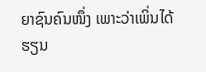ຍາຊົນຄົນໜຶ່ງ ເພາະວ່າເພິ່ນໄດ້ຮຽນ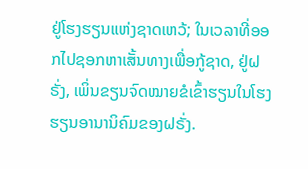ຢູ່ໂຮງຮຽນແຫ່ງຊາດເຫວ້; ໃນເວລາທີ່ອອກໄປຊອກຫາເສັ້ນທາງເພື່ອກູ້ຊາດ, ຢູ່ຝຣັ່ງ, ເພິ່ນຂຽນຈົດໝາຍຂໍເຂົ້າຮຽນໃນໂຮງຮຽນອານານິຄົມຂອງຝຣັ່ງ.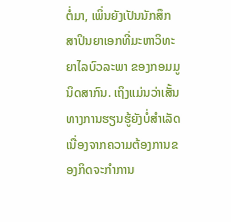ຕໍ່ມາ, ເພິ່ນຍັງເປັນນັກສຶກສາປິນຍາເອກທີ່ມະຫາວິທະຍາໄລບົວລະພາ ຂອງກອມມູນິດສາກົນ. ເຖິງແມ່ນວ່າເສັ້ນທາງການຮຽນຮູ້ຍັງບໍ່ສຳເລັດເນື່ອງຈາກຄວາມຕ້ອງການຂອງກິດຈະກຳການ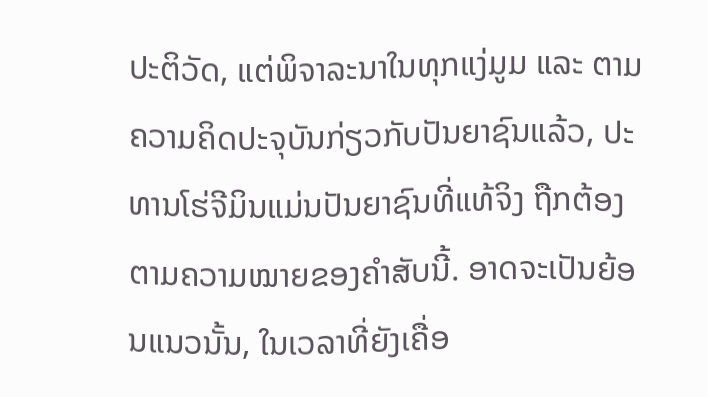ປະຕິວັດ, ແຕ່ພິຈາລະນາໃນທຸກແງ່ມູມ ແລະ ຕາມຄວາມຄິດປະຈຸບັນກ່ຽວກັບປັນຍາຊົນແລ້ວ, ປະທານໂຮ່ຈີມິນແມ່ນປັນຍາຊົນທີ່ແທ້ຈິງ ຖືກຕ້ອງຕາມຄວາມໝາຍຂອງຄຳສັບນີ້. ອາດຈະເປັນຍ້ອນແນວນັ້ນ, ໃນເວລາທີ່ຍັງເຄື່ອ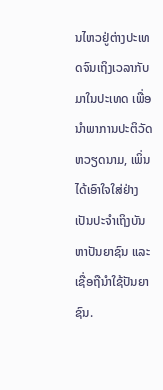ນໄຫວຢູ່ຕ່າງປະເທດຈົນເຖິງເວລາກັບມາໃນປະເທດ ເພື່ອນຳພາການປະຕິວັດຫວຽດນາມ, ເພິ່ນໄດ້ເອົາໃຈໃສ່ຢ່າງເປັນປະຈຳເຖິງບັນຫາປັນຍາຊົນ ແລະເຊື່ອຖືນຳໃຊ້ປັນຍາຊົນ.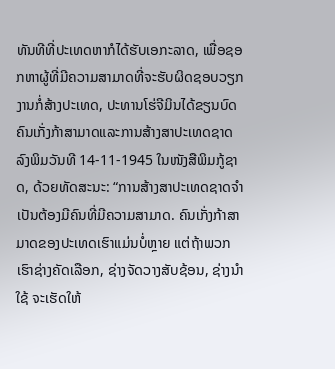ທັນທີທີ່ປະເທດຫາກໍໄດ້ຮັບເອກະລາດ, ເພື່ອຊອກຫາຜູ້ທີ່ມີຄວາມສາມາດທີ່ຈະຮັບຜິດຊອບວຽກງານກໍ່ສ້າງປະເທດ, ປະທານໂຮ່ຈີມິນໄດ້ຂຽນບົດຄົນເກັ່ງກ້າສາມາດແລະການສ້າງສາປະເທດຊາດ ລົງພິມວັນທີ 14-11-1945 ໃນໜັງສືພິມກູ້ຊາດ, ດ້ວຍທັດສະນະ: “ການສ້າງສາປະເທດຊາດຈຳເປັນຕ້ອງມີຄົນທີ່ມີຄວາມສາມາດ. ຄົນເກັ່ງກ້າສາມາດຂອງປະເທດເຮົາແມ່ນບໍ່ຫຼາຍ ແຕ່ຖ້າພວກເຮົາຊ່າງຄັດເລືອກ, ຊ່າງຈັດວາງສັບຊ້ອນ, ຊ່າງນຳໃຊ້ ຈະເຮັດໃຫ້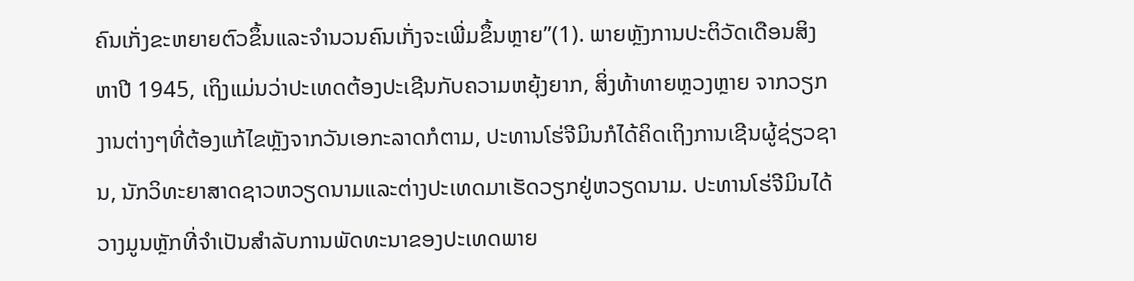ຄົນເກັ່ງຂະຫຍາຍຕົວຂຶ້ນແລະຈຳນວນຄົນເກັ່ງຈະເພີ່ມຂຶ້ນຫຼາຍ”(1). ພາຍຫຼັງການປະຕິວັດເດືອນສິງຫາປີ 1945, ເຖິງແມ່ນວ່າປະເທດຕ້ອງປະເຊີນກັບຄວາມຫຍຸ້ງຍາກ, ສິ່ງທ້າທາຍຫຼວງຫຼາຍ ຈາກວຽກງານຕ່າງໆທີ່ຕ້ອງແກ້ໄຂຫຼັງຈາກວັນເອກະລາດກໍຕາມ, ປະທານໂຮ່ຈີມິນກໍໄດ້ຄິດເຖິງການເຊີນຜູ້ຊ່ຽວຊານ, ນັກວິທະຍາສາດຊາວຫວຽດນາມແລະຕ່າງປະເທດມາເຮັດວຽກຢູ່ຫວຽດນາມ. ປະທານໂຮ່ຈີມິນໄດ້ວາງມູນຫຼັກທີ່ຈຳເປັນສຳລັບການພັດທະນາຂອງປະເທດພາຍ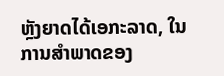ຫຼັງຍາດໄດ້ເອກະລາດ, ໃນການສຳພາດຂອງ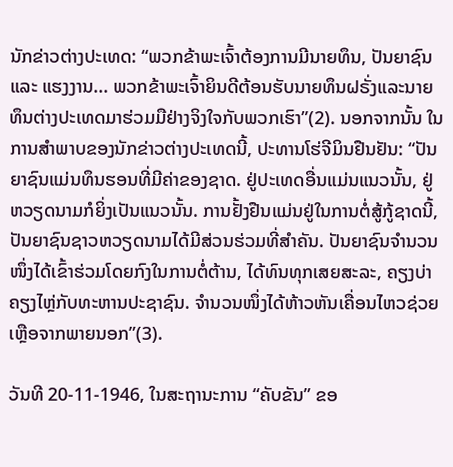ນັກຂ່າວຕ່າງປະເທດ: “ພວກຂ້າພະເຈົ້າຕ້ອງການມີນາຍທຶນ, ປັນຍາຊົນ ແລະ ແຮງງານ... ພວກຂ້າພະເຈົ້າຍິນດີຕ້ອນຮັບນາຍທຶນຝຣັ່ງແລະນາຍທຶນຕ່າງປະເທດມາຮ່ວມມືຢ່າງຈິງໃຈກັບພວກເຮົາ”(2). ນອກຈາກນັ້ນ ໃນການສຳພາບຂອງນັກຂ່າວຕ່າງປະເທດນີ້, ປະທານໂຮ່ຈີມິນຢືນຢັນ: “ປັນຍາຊົນແມ່ນທຶນຮອນທີ່ມີຄ່າຂອງຊາດ. ຢູ່ປະເທດອື່ນແມ່ນແນວນັ້ນ, ຢູ່ຫວຽດນາມກໍຍິ່ງເປັນແນວນັ້ນ. ການຢັ້ງຢືນແມ່ນຢູ່ໃນການຕໍ່ສູ້ກູ້ຊາດນີ້, ປັນຍາຊົນຊາວຫວຽດນາມໄດ້ມີສ່ວນຮ່ວມທີ່ສຳຄັນ. ປັນຍາຊົນຈຳນວນໜຶ່ງໄດ້ເຂົ້າຮ່ວມໂດຍກົງໃນການຕໍ່ຕ້ານ, ໄດ້ທົນທຸກເສຍສະລະ, ຄຽງບ່າຄຽງໄຫຼ່ກັບທະຫານປະຊາຊົນ. ຈຳນວນໜຶ່ງໄດ້ຫ້າວຫັນເຄື່ອນໄຫວຊ່ວຍເຫຼືອຈາກພາຍນອກ”(3).

ວັນທີ 20-11-1946, ໃນສະຖານະການ “ຄັບຂັນ” ຂອ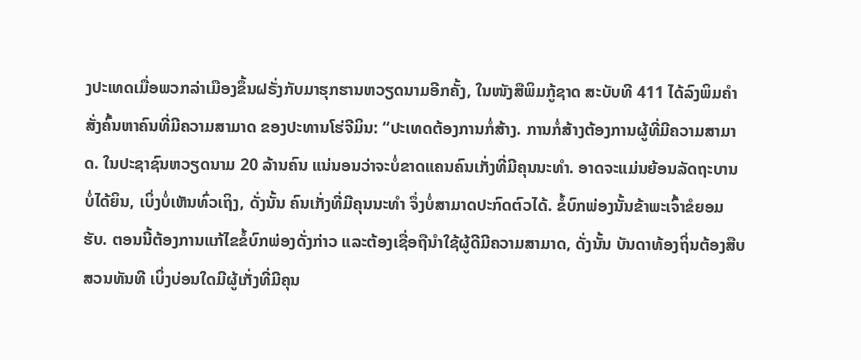ງປະເທດເມື່ອພວກລ່າເມືອງຂຶ້ນຝຣັ່ງກັບມາຮຸກຮານຫວຽດນາມອີກຄັ້ງ, ໃນໜັງສືພິມກູ້ຊາດ ສະບັບທີ 411 ໄດ້ລົງພິມຄຳສັ່ງຄົ້ນຫາຄົນທີ່ມີຄວາມສາມາດ ຂອງປະທານໂຮ່ຈີມິນ: “ປະເທດຕ້ອງການກໍ່ສ້າງ. ການກໍ່ສ້າງຕ້ອງການຜູ້ທີ່ມີຄວາມສາມາດ. ໃນປະຊາຊົນຫວຽດນາມ 20 ລ້ານຄົນ ແນ່ນອນວ່າຈະບໍ່ຂາດແຄນຄົນເກັ່ງທີ່ມີຄຸນນະທຳ. ອາດຈະແມ່ນຍ້ອນລັດຖະບານບໍ່ໄດ້ຍິນ, ເບິ່ງບໍ່ເຫັນທົ່ວເຖິງ, ດັ່ງນັ້ນ ຄົນເກັ່ງທີ່ມີຄຸນນະທຳ ຈຶ່ງບໍ່ສາມາດປະກົດຕົວໄດ້. ຂໍ້ບົກພ່ອງນັ້ນຂ້າພະເຈົ້າຂໍຍອມຮັບ. ຕອນນີ້ຕ້ອງການແກ້ໄຂຂໍ້ບົກພ່ອງດັ່ງກ່າວ ແລະຕ້ອງເຊື່ອຖືນຳໃຊ້ຜູ້ດີມີຄວາມສາມາດ, ດັ່ງນັ້ນ ບັນດາທ້ອງຖິ່ນຕ້ອງສືບສວນທັນທີ ເບິ່ງບ່ອນໃດມີຜູ້ເກັ່ງທີ່ມີຄຸນ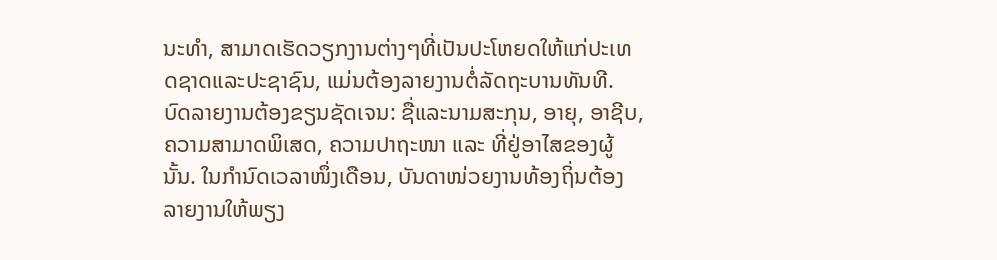ນະທຳ, ສາມາດເຮັດວຽກງານຕ່າງໆທີ່ເປັນປະໂຫຍດໃຫ້ແກ່ປະເທດຊາດແລະປະຊາຊົນ, ແມ່ນຕ້ອງລາຍງານຕໍ່ລັດຖະບານທັນທີ. ບົດລາຍງານຕ້ອງຂຽນຊັດເຈນ: ຊື່ແລະນາມສະກຸນ, ອາຍຸ, ອາຊີບ, ຄວາມສາມາດພິເສດ, ຄວາມປາຖະໜາ ແລະ ທີ່ຢູ່ອາໄສຂອງຜູ້ນັ້ນ. ໃນກຳນົດເວລາໜຶ່ງເດືອນ, ບັນດາໜ່ວຍງານທ້ອງຖິ່ນຕ້ອງລາຍງານໃຫ້ພຽງ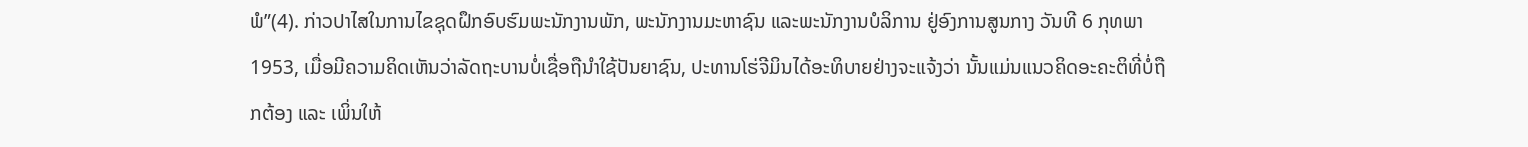ພໍ”(4). ກ່າວປາໄສໃນການໄຂຊຸດຝຶກອົບຮົມພະນັກງານພັກ, ພະນັກງານມະຫາຊົນ ແລະພະນັກງານບໍລິການ ຢູ່ອົງການສູນກາງ ວັນທີ 6 ກຸທພາ 1953, ເມື່ອມີຄວາມຄິດເຫັນວ່າລັດຖະບານບໍ່ເຊື່ອຖືນຳໃຊ້ປັນຍາຊົນ, ປະທານໂຮ່ຈີມິນໄດ້ອະທິບາຍຢ່າງຈະແຈ້ງວ່າ ນັ້ນແມ່ນແນວຄິດອະຄະຕິທີ່ບໍ່ຖືກຕ້ອງ ແລະ ເພິ່ນໃຫ້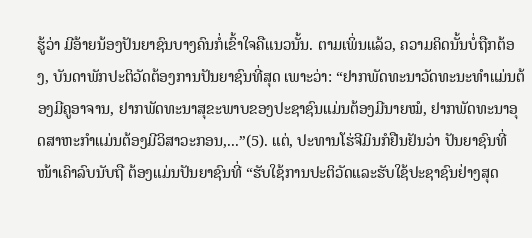ຮູ້ວ່າ ມີອ້າຍນ້ອງປັນຍາຊົນບາງຄົນກໍ່ເຂົ້າໃຈຄືແນວນັ້ນ. ຕາມເພິ່ນແລ້ວ, ຄວາມຄິດນັ້ນບໍ່ຖືກຕ້ອງ, ບັນດາພັກປະຕິວັດຕ້ອງການປັນຍາຊົນທີ່ສຸດ ເພາະວ່າ: “ຢາກພັດທະນາວັດທະນະທຳແມ່ນຕ້ອງມີຄູອາຈານ, ຢາກພັດທະນາສຸຂະພາບຂອງປະຊາຊົນແມ່ນຕ້ອງມີນາຍໝໍ, ຢາກພັດທະນາອຸດສາຫະກຳແມ່ນຕ້ອງມີວິສາວະກອນ,...”(5). ແຕ່, ປະທານໂຮ່ຈີມິນກໍຢືນຢັນວ່າ ປັນຍາຊົນທີ່ໜ້າເຄົາລົບນັບຖື ຕ້ອງແມ່ນປັນຍາຊົນທີ່ “ຮັບໃຊ້ການປະຕິວັດແລະຮັບໃຊ້ປະຊາຊົນຢ່າງສຸດ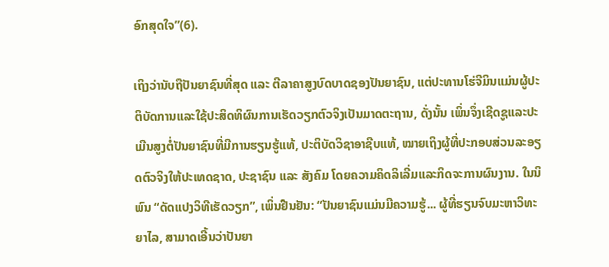ອົກສຸດໃຈ”(6).

ເຖິງວ່ານັບຖືປັນຍາຊົນທີ່ສຸດ ແລະ ຕີລາຄາສູງບົດບາດຊອງປັນຍາຊົນ, ແຕ່ປະທານໂຮ່ຈີມິນແມ່ນຜູ້ປະຕິບັດການແລະໃຊ້ປະສິດທິຜົນການເຮັດວຽກຕົວຈິງເປັນມາດຕະຖານ, ດັ່ງນັ້ນ ເພິ່ນຈຶ່ງເຊີດຊູແລະປະເມີນສູງຕໍ່ປັນຍາຊົນທີ່ມີການຮຽນຮູ້ແທ້, ປະຕິບັດວິຊາອາຊີບແທ້, ໝາຍເຖິງຜູ້ທີ່ປະກອບສ່ວນລະອຽດຕົວຈິງໃຫ້ປະເທດຊາດ, ປະຊາຊົນ ແລະ ສັງຄົມ ໂດຍຄວາມຄິດລິເລີ່ມແລະກິດຈະການຜົນງານ. ໃນນິພົນ “ດັດແປງວິທີເຮັດວຽກ”, ເພິ່ນຢືນຢັນ: “ປັນຍາຊົນແມ່ນມີຄວາມຮູ້... ຜູ້ທີ່ຮຽນຈົບມະຫາວິທະຍາໄລ, ສາມາດເອີ້ນວ່າປັນຍາ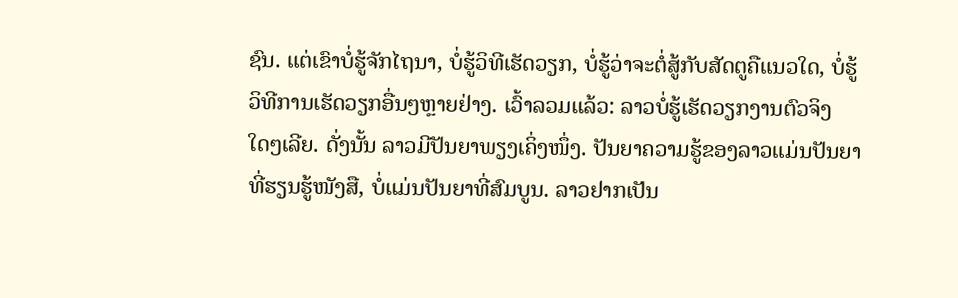ຊົນ. ແຕ່ເຂົາບໍ່ຮູ້ຈັກໄຖນາ, ບໍ່ຮູ້ວິທີເຮັດວຽກ, ບໍ່ຮູ້ວ່າຈະຕໍ່ສູ້ກັບສັດຕູຄືແນວໃດ, ບໍ່ຮູ້ວິທີການເຮັດວຽກອື່ນໆຫຼາຍຢ່າງ. ເວົ້າລວມແລ້ວ: ລາວບໍ່ຮູ້ເຮັດວຽກງານຕົວຈິງໃດໆເລີຍ. ດັ່ງນັ້ນ ລາວມີປັນຍາພຽງເຄິ່ງໜຶ່ງ. ປັນຍາຄວາມຮູ້ຂອງລາວແມ່ນປັນຍາທີ່ຮຽນຮູ້ໜັງສື, ບໍ່ແມ່ນປັນຍາທີ່ສົມບູນ. ລາວຢາກເປັນ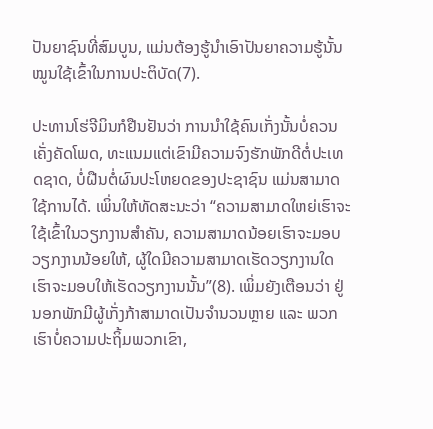ປັນຍາຊົນທີ່ສົມບູນ, ແມ່ນຕ້ອງຮູ້ນຳເອົາປັນຍາຄວາມຮູ້ນັ້ນໝູນໃຊ້ເຂົ້າໃນການປະຕິບັດ(7).

ປະທານໂຮ່ຈີມິນກໍຢືນຢັນວ່າ ການນຳໃຊ້ຄົນເກັ່ງນັ້ນບໍ່ຄວນເຄັ່ງຄັດໂພດ, ທະແນມແຕ່ເຂົາມີຄວາມຈົງຮັກພັກດີຕໍ່ປະເທດຊາດ, ບໍ່ຝືນຕໍ່ຜົນປະໂຫຍດຂອງປະຊາຊົນ ແມ່ນສາມາດໃຊ້ການໄດ້. ເພິ່ນໃຫ້ທັດສະນະວ່າ “ຄວາມສາມາດໃຫຍ່ເຮົາຈະໃຊ້ເຂົ້າໃນວຽກງານສຳຄັນ, ຄວາມສາມາດນ້ອຍເຮົາຈະມອບວຽກງານນ້ອຍໃຫ້, ຜູ້ໃດມີຄວາມສາມາດເຮັດວຽກງານໃດ ເຮົາຈະມອບໃຫ້ເຮັດວຽກງານນັ້ນ”(8). ເພິ່ມຍັງເຕືອນວ່າ ຢູ່ນອກພັກມີຜູ້ເກັ່ງກ້າສາມາດເປັນຈຳນວນຫຼາຍ ແລະ ພວກເຮົາບໍ່ຄວາມປະຖິ້ມພວກເຂົາ,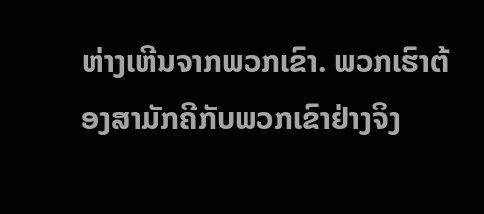ຫ່າງເຫີນຈາກພວກເຂົາ. ພວກເຮົາຕ້ອງສາມັກຄີກັບພວກເຂົາຢ່າງຈິງ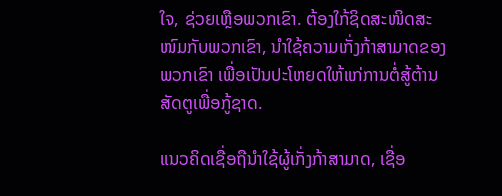ໃຈ, ຊ່ວຍເຫຼືອພວກເຂົາ. ຕ້ອງໃກ້ຊິດສະໜິດສະໜົມກັບພວກເຂົາ, ນຳໃຊ້ຄວາມເກັ່ງກ້າສາມາດຂອງພວກເຂົາ ເພື່ອເປັນປະໂຫຍດໃຫ້ແກ່ການຕໍ່ສູ້ຕ້ານສັດຕູເພື່ອກູ້ຊາດ.

ແນວຄິດເຊື່ອຖືນຳໃຊ້ຜູ້ເກັ່ງກ້າສາມາດ, ເຊື່ອ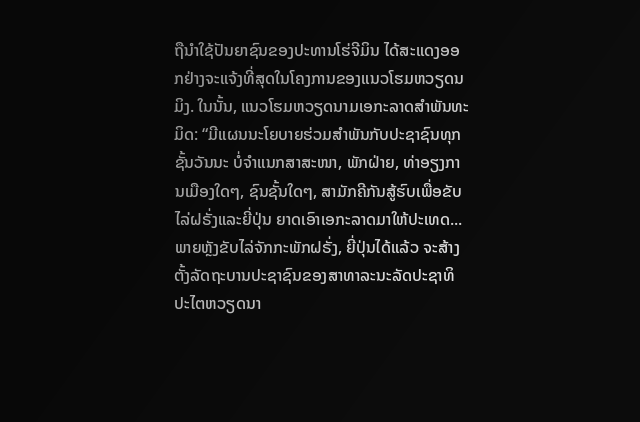ຖືນຳໃຊ້ປັນຍາຊົນຂອງປະທານໂຮ່ຈີມິນ ໄດ້ສະແດງອອກຢ່າງຈະແຈ້ງທີ່ສຸດໃນໂຄງການຂອງແນວໂຮມຫວຽດນມິງ. ໃນນັ້ນ, ແນວໂຮມຫວຽດນາມເອກະລາດສຳພັນທະມິດ: “ມີແຜນນະໂຍບາຍຮ່ວມສຳພັນກັບປະຊາຊົນທຸກຊັ້ນວັນນະ ບໍ່ຈຳແນກສາສະໜາ, ພັກຝ່າຍ, ທ່າອຽງການເມືອງໃດໆ, ຊົນຊັ້ນໃດໆ, ສາມັກຄີກັນສູ້ຮົບເພື່ອຂັບໄລ່ຝຣັ່ງແລະຍີ່ປຸ່ນ ຍາດເອົາເອກະລາດມາໃຫ້ປະເທດ... ພາຍຫຼັງຂັບໄລ່ຈັກກະພັກຝຣັ່ງ, ຍີ່ປຸ່ນໄດ້ແລ້ວ ຈະສ້າງຕັ້ງລັດຖະບານປະຊາຊົນຂອງສາທາລະນະລັດປະຊາທິປະໄຕຫວຽດນາ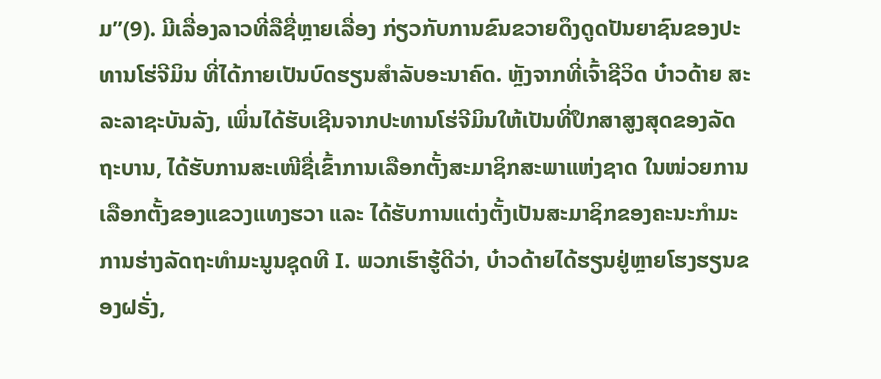ມ”(9). ມີເລື່ອງລາວທີ່ລືຊື່ຫຼາຍເລື່ອງ ກ່ຽວກັບການຂົນຂວາຍດຶງດູດປັນຍາຊົນຂອງປະທານໂຮ່ຈີມິນ ທີ່ໄດ້ກາຍເປັນບົດຮຽນສຳລັບອະນາຄົດ. ຫຼັງຈາກທີ່ເຈົ້າຊີວິດ ບ໋າວດ້າຍ ສະລະລາຊະບັນລັງ, ເພິ່ນໄດ້ຮັບເຊີນຈາກປະທານໂຮ່ຈີມິນໃຫ້ເປັນທີ່ປຶກສາສູງສຸດຂອງລັດຖະບານ, ໄດ້ຮັບການສະເໜີຊື່ເຂົ້າການເລືອກຕັ້ງສະມາຊິກສະພາແຫ່ງຊາດ ໃນໜ່ວຍການເລືອກຕັ້ງຂອງແຂວງແທງຮວາ ແລະ ໄດ້ຮັບການແຕ່ງຕັ້ງເປັນສະມາຊິກຂອງຄະນະກຳມະການຮ່າງລັດຖະທຳມະນູນຊຸດທີ I. ພວກເຮົາຮູ້ດີວ່າ, ບ໋າວດ້າຍໄດ້ຮຽນຢູ່ຫຼາຍໂຮງຮຽນຂອງຝຣັ່ງ,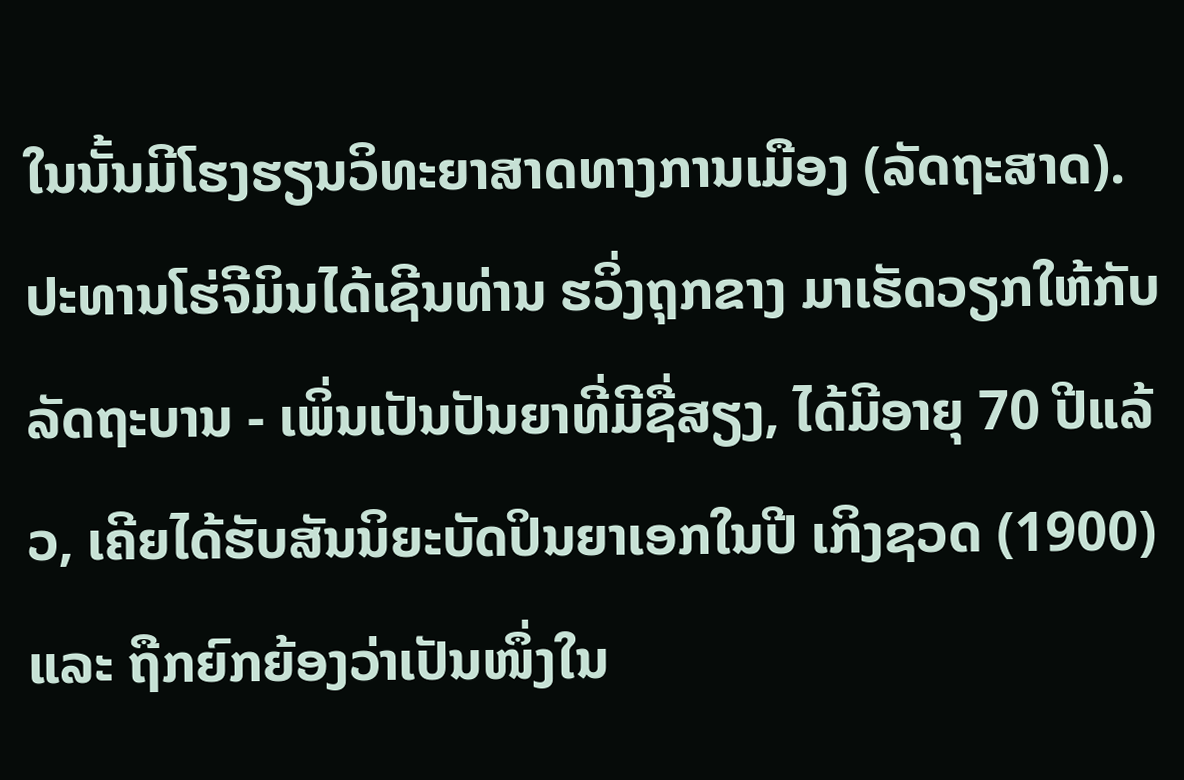ໃນນັ້ນມີໂຮງຮຽນວິທະຍາສາດທາງການເມືອງ (ລັດຖະສາດ). ປະທານໂຮ່ຈີມິນໄດ້ເຊີນທ່ານ ຮວິ່ງຖຸກຂາງ ມາເຮັດວຽກໃຫ້ກັບລັດຖະບານ - ເພິ່ນເປັນປັນຍາທີ່ມີຊື່ສຽງ, ໄດ້ມີອາຍຸ 70 ປີແລ້ວ, ເຄີຍໄດ້ຮັບສັນນິຍະບັດປິນຍາເອກໃນປີ ເກິງຊວດ (1900) ແລະ ຖືກຍົກຍ້ອງວ່າເປັນໜຶ່ງໃນ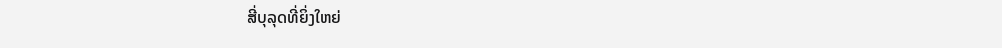ສີ່ບຸລຸດທີ່ຍິ່ງໃຫຍ່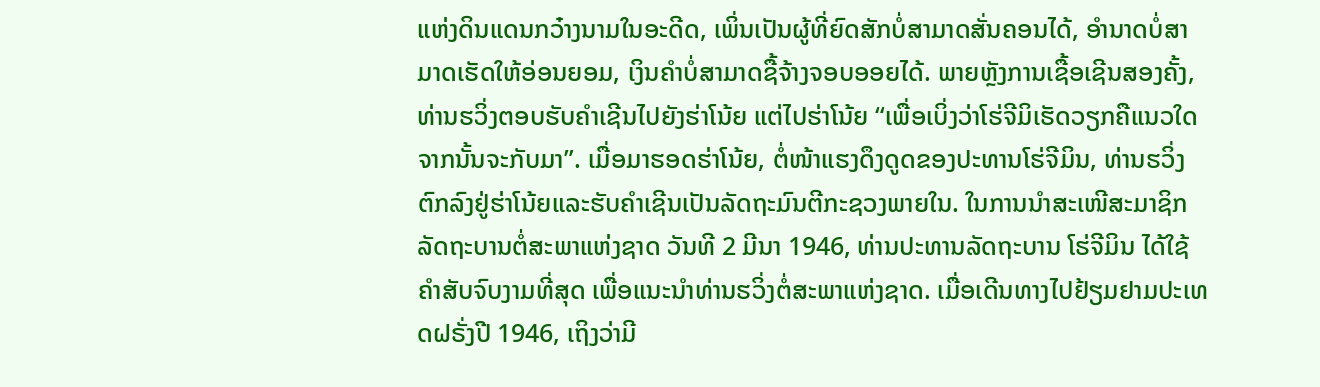ແຫ່ງດິນແດນກວ໋າງນາມໃນອະດີດ, ເພິ່ນເປັນຜູ້ທີ່ຍົດສັກບໍ່ສາມາດສັ່ນຄອນໄດ້, ອຳນາດບໍ່ສາມາດເຮັດໃຫ້ອ່ອນຍອມ, ເງິນຄຳບໍ່ສາມາດຊື້ຈ້າງຈອບອອຍໄດ້. ພາຍຫຼັງການເຊື້ອເຊີນສອງຄັ້ງ, ທ່ານຮວິ່ງຕອບຮັບຄຳເຊີນໄປຍັງຮ່າໂນ້ຍ ແຕ່ໄປຮ່າໂນ້ຍ “ເພື່ອເບິ່ງວ່າໂຮ່ຈີມິເຮັດວຽກຄືແນວໃດ ຈາກນັ້ນຈະກັບມາ”. ເມື່ອມາຮອດຮ່າໂນ້ຍ, ຕໍ່ໜ້າແຮງດຶງດູດຂອງປະທານໂຮ່ຈີມິນ, ທ່ານຮວິ່ງຕົກລົງຢູ່ຮ່າໂນ້ຍແລະຮັບຄຳເຊີນເປັນລັດຖະມົນຕີກະຊວງພາຍໃນ. ໃນການນຳສະເໜີສະມາຊິກລັດຖະບານຕໍ່ສະພາແຫ່ງຊາດ ວັນທີ 2 ມີນາ 1946, ທ່ານປະທານລັດຖະບານ ໂຮ່ຈີມິນ ໄດ້ໃຊ້ຄຳສັບຈົບງາມທີ່ສຸດ ເພື່ອແນະນຳທ່ານຮວິ່ງຕໍ່ສະພາແຫ່ງຊາດ. ເມື່ອເດີນທາງໄປຢ້ຽມຢາມປະເທດຝຣັ່ງປີ 1946, ເຖິງວ່າມີ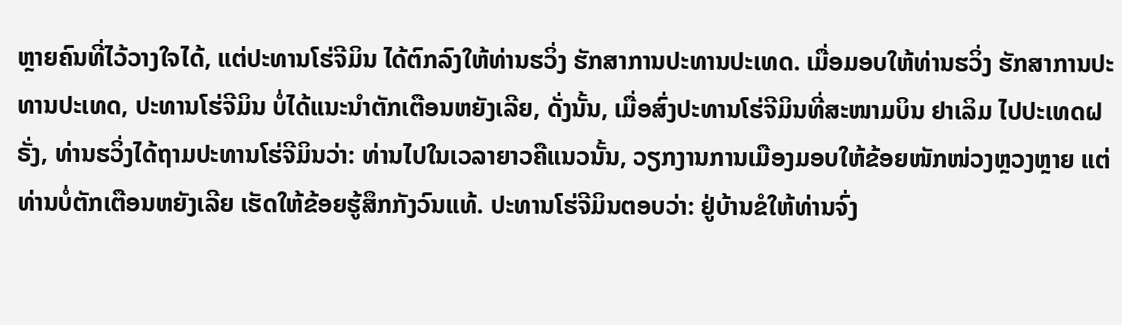ຫຼາຍຄົນທີ່ໄວ້ວາງໃຈໄດ້, ແຕ່ປະທານໂຮ່ຈີມິນ ໄດ້ຕົກລົງໃຫ້ທ່ານຮວິ່ງ ຮັກສາການປະທານປະເທດ. ເມື່ອມອບໃຫ້ທ່ານຮວິ່ງ ຮັກສາການປະທານປະເທດ, ປະທານໂຮ່ຈີມິນ ບໍ່ໄດ້ແນະນຳຕັກເຕືອນຫຍັງເລີຍ, ດັ່ງນັ້ນ, ເມື່ອສົ່ງປະທານໂຮ່ຈີມິນທີ່ສະໜາມບິນ ຢາເລິມ ໄປປະເທດຝຣັ່ງ, ທ່ານຮວິ່ງໄດ້ຖາມປະທານໂຮ່ຈີມິນວ່າ: ທ່ານໄປໃນເວລາຍາວຄືແນວນັ້ນ, ວຽກງານການເມືອງມອບໃຫ້ຂ້ອຍໜັກໜ່ວງຫຼວງຫຼາຍ ແຕ່ທ່ານບໍ່ຕັກເຕືອນຫຍັງເລີຍ ເຮັດໃຫ້ຂ້ອຍຮູ້ສຶກກັງວົນແທ້. ປະທານໂຮ່ຈີມິນຕອບວ່າ: ຢູ່ບ້ານຂໍໃຫ້ທ່ານຈົ່ງ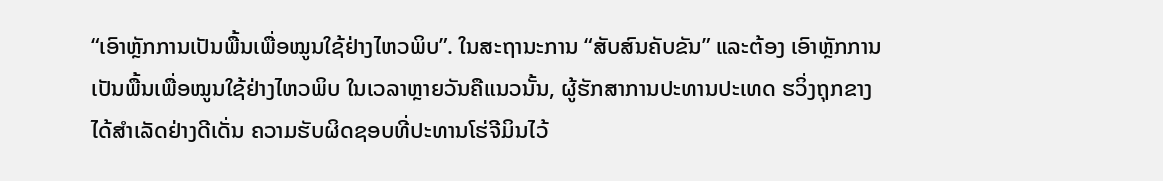“ເອົາຫຼັກການເປັນພື້ນເພື່ອໝູນໃຊ້ຢ່າງໄຫວພິບ”. ໃນສະຖານະການ “ສັບສົນຄັບຂັນ” ແລະຕ້ອງ ເອົາຫຼັກການເປັນພື້ນເພື່ອໝູນໃຊ້ຢ່າງໄຫວພິບ ໃນເວລາຫຼາຍວັນຄືແນວນັ້ນ, ຜູ້ຮັກສາການປະທານປະເທດ ຮວິ່ງຖຸກຂາງ ໄດ້ສຳເລັດຢ່າງດີເດັ່ນ ຄວາມຮັບຜິດຊອບທີ່ປະທານໂຮ່ຈີມິນໄວ້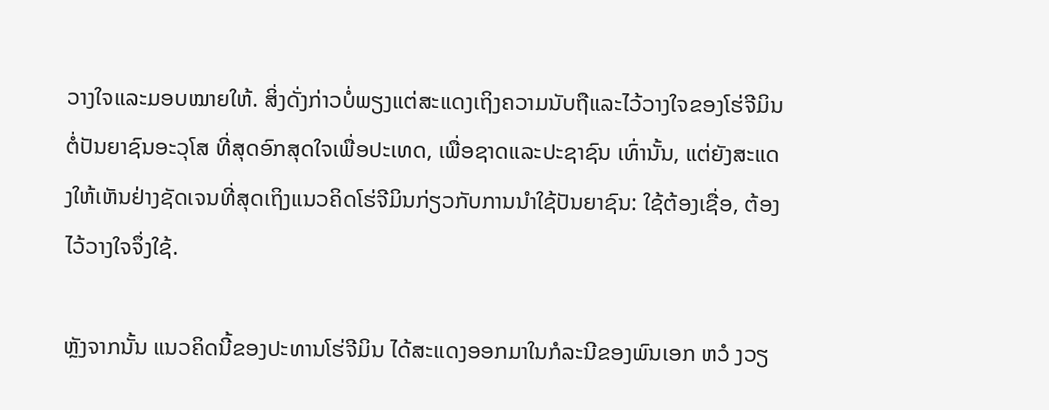ວາງໃຈແລະມອບໝາຍໃຫ້. ສິ່ງດັ່ງກ່າວບໍ່ພຽງແຕ່ສະແດງເຖິງຄວາມນັບຖືແລະໄວ້ວາງໃຈຂອງໂຮ່ຈີມິນຕໍ່ປັນຍາຊົນອະວຸໂສ ທີ່ສຸດອົກສຸດໃຈເພື່ອປະເທດ, ເພື່ອຊາດແລະປະຊາຊົນ ເທົ່ານັ້ນ, ແຕ່ຍັງສະແດງໃຫ້ເຫັນຢ່າງຊັດເຈນທີ່ສຸດເຖິງແນວຄິດໂຮ່ຈີມິນກ່ຽວກັບການນຳໃຊ້ປັນຍາຊົນ: ໃຊ້ຕ້ອງເຊື່ອ, ຕ້ອງໄວ້ວາງໃຈຈຶ່ງໃຊ້.

ຫຼັງຈາກນັ້ນ ແນວຄິດນີ້ຂອງປະທານໂຮ່ຈີມິນ ໄດ້ສະແດງອອກມາໃນກໍລະນີຂອງພົນເອກ ຫວໍ ງວຽ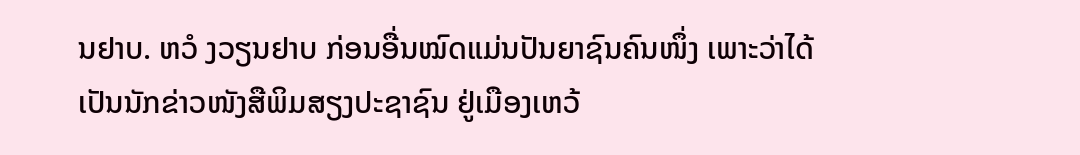ນຢາບ. ຫວໍ ງວຽນຢາບ ກ່ອນອື່ນໝົດແມ່ນປັນຍາຊົນຄົນໜຶ່ງ ເພາະວ່າໄດ້ເປັນນັກຂ່າວໜັງສືພິມສຽງປະຊາຊົນ ຢູ່ເມືອງເຫວ້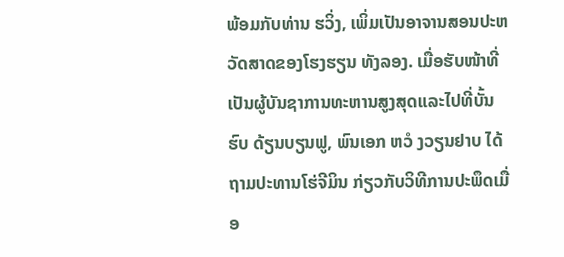ພ້ອມກັບທ່ານ ຮວິ່ງ, ເພິ່ມເປັນອາຈານສອນປະຫວັດສາດຂອງໂຮງຮຽນ ທັງລອງ. ເມື່ອຮັບໜ້າທີ່ເປັນຜູ້ບັນຊາການທະຫານສູງສຸດແລະໄປທີ່ບັ້ນຮົບ ດ້ຽນບຽນຟູ, ພົນເອກ ຫວໍ ງວຽນຢາບ ໄດ້ຖາມປະທານໂຮ່ຈີມິນ ກ່ຽວກັບວິທີການປະພຶດເມື່ອ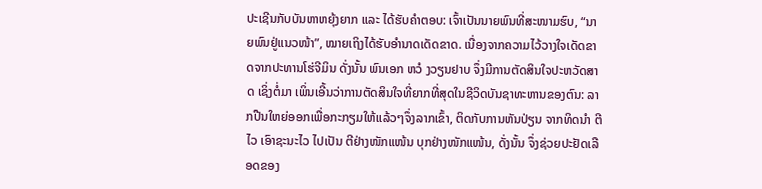ປະເຊີນກັບບັນຫາຫຍຸ້ງຍາກ ແລະ ໄດ້ຮັບຄຳຕອບ: ເຈົ້າເປັນນາຍພົນທີ່ສະໜາມຮົບ, “ນາຍພົນຢູ່ແນວໜ້າ”, ໝາຍເຖິງໄດ້ຮັບອຳນາດເດັດຂາດ. ເນື່ອງຈາກຄວາມໄວ້ວາງໃຈເດັດຂາດຈາກປະທານໂຮ່ຈີມິນ ດັ່ງນັ້ນ ພົນເອກ ຫວໍ ງວຽນຢາບ ຈຶ່ງມີການຕັດສິນໃຈປະຫວັດສາດ ເຊິ່ງຕໍ່ມາ ເພິ່ນເອີ້ນວ່າການຕັດສິນໃຈທີ່ຍາກທີ່ສຸດໃນຊີວິດບັນຊາທະຫານຂອງຕົນ: ລາກປືນໃຫຍ່ອອກເພື່ອກະກຽມໃຫ້ແລ້ວໆຈຶ່ງລາກເຂົ້າ, ຕິດກັບການຫັນປ່ຽນ ຈາກທິດນຳ ຕີໄວ ເອົາຊະນະໄວ ໄປເປັນ ຕີຢ່າງໜັກແໜ້ນ ບຸກຢ່າງໜັກແໜ້ນ, ດັ່ງນັ້ນ ຈຶ່ງຊ່ວຍປະຢັດເລືອດຂອງ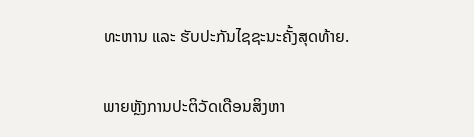ທະຫານ ແລະ ຮັບປະກັນໄຊຊະນະຄັ້ງສຸດທ້າຍ.

ພາຍຫຼັງການປະຕິວັດເດືອນສິງຫາ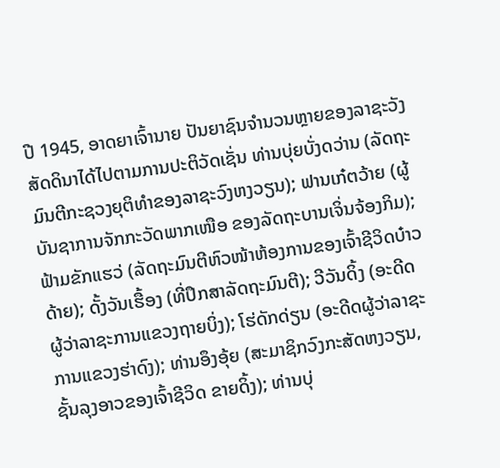ປີ 1945, ອາດຍາເຈົ້ານາຍ ປັນຍາຊົນຈຳນວນຫຼາຍຂອງລາຊະວັງສັດດິນາໄດ້ໄປຕາມການປະຕິວັດເຊັ່ນ ທ່ານບຸ່ຍບັ່ງດວ່ານ (ລັດຖະມົນຕີກະຊວງຍຸຕິທຳຂອງລາຊະວົງຫງວຽນ); ຟານເກ໋ຕວ້າຍ (ຜູ້ບັນຊາການຈັກກະວັດພາກເໜືອ ຂອງລັດຖະບານເຈິ່ນຈ້ອງກິມ); ຟ້າມຂັກແຮວ່ (ລັດຖະມົນຕີຫົວໜ້າຫ້ອງການຂອງເຈົ້າຊີວິດບ໋າວດ້າຍ); ດັ້ງວັນເຮື້ອງ (ທີ່ປຶກສາລັດຖະມົນຕີ); ວີວັນດິ້ງ (ອະດີດຜູ້ວ່າລາຊະການແຂວງຖາຍບິ່ງ); ໂຮ່ດັກດ່ຽນ (ອະດີດຜູ້ວ່າລາຊະການແຂວງຮ່າດົງ); ທ່ານອຶງອຸ້ຍ (ສະມາຊິກວົງກະສັດຫງວຽນ, ຊັ້ນລຸງອາວຂອງເຈົ້າຊີວິດ ຂາຍດິ້ງ); ທ່ານບຸ່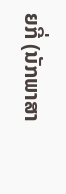ຍກີ່ (ນັກພາສາ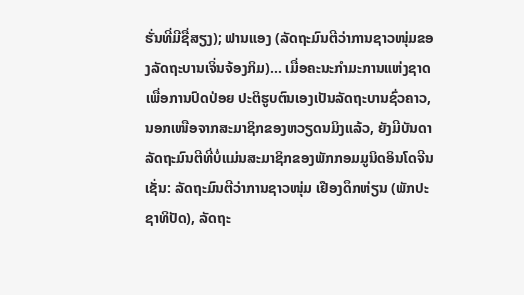ຮັ່ນທີ່ມີຊື່ສຽງ); ຟານແອງ (ລັດຖະມົນຕີວ່າການຊາວໜຸ່ມຂອງລັດຖະບານເຈິ່ນຈ້ອງກິມ)... ເມື່ອຄະນະກຳມະການແຫ່ງຊາດເພື່ອການປົດປ່ອຍ ປະຕິຮູບຕົນເອງເປັນລັດຖະບານຊົ່ວຄາວ, ນອກເໜືອຈາກສະມາຊິກຂອງຫວຽດນມິງແລ້ວ, ຍັງມີບັນດາລັດຖະມົນຕີທີ່ບໍ່ແມ່ນສະມາຊິກຂອງພັກກອມມູນິດອິນໂດຈີນເຊັ່ນ: ລັດຖະມົນຕີວ່າການຊາວໜຸ່ມ ເຢືອງດຶກຫ່ຽນ (ພັກປະຊາທິປັດ), ລັດຖະ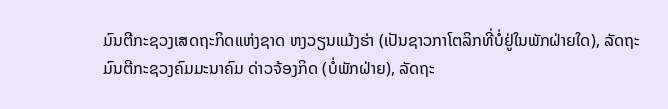ມົນຕີກະຊວງເສດຖະກິດແຫ່ງຊາດ ຫງວຽນແມ້ງຮ່າ (ເປັນຊາວກາໂຕລິກທີ່ບໍ່ຢູ່ໃນພັກຝ່າຍໃດ), ລັດຖະມົນຕີກະຊວງຄົມມະນາຄົມ ດ່າວຈ້ອງກິດ (ບໍ່ພັກຝ່າຍ), ລັດຖະ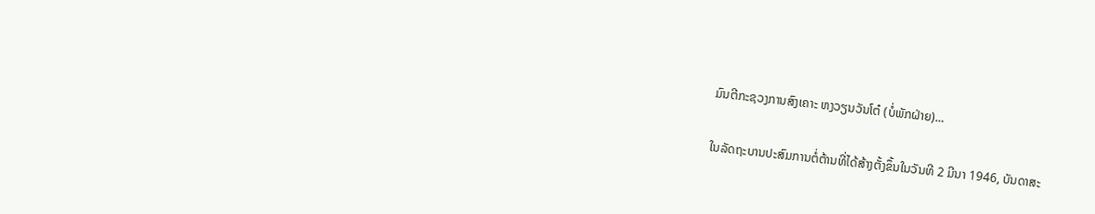ມົນຕີກະຊວງການສົງເຄາະ ຫງວຽນວັນໂຕ໋ (ບໍ່ພັກຝ່າຍ)...

ໃນລັດຖະບານປະສົມການຕໍ່ຕ້ານທີ່ໄດ້ສ້າງຕັ້ງຂຶ້ນໃນວັນທີ 2 ມີນາ 1946, ບັນດາສະ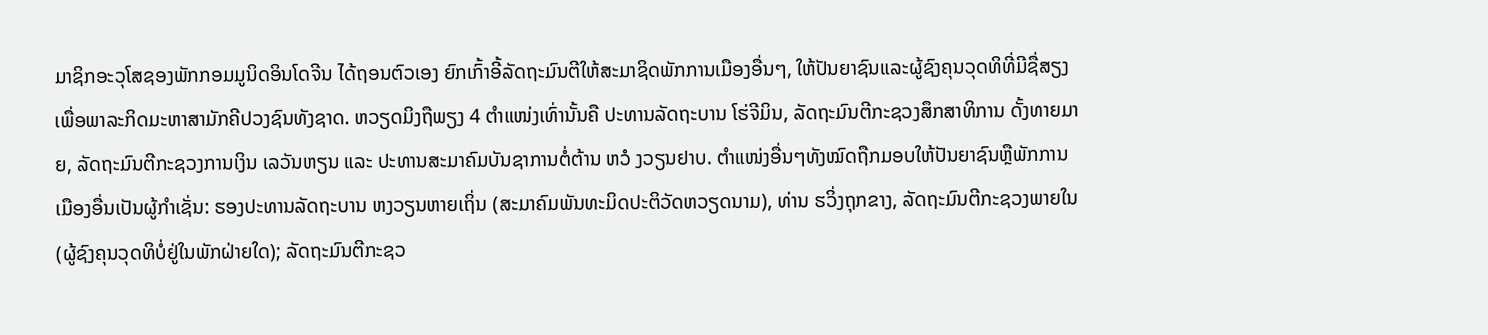ມາຊິກອະວຸໂສຊອງພັກກອມມູນິດອິນໂດຈີນ ໄດ້ຖອນຕົວເອງ ຍົກເກົ້າອີ້ລັດຖະມົນຕີໃຫ້ສະມາຊິດພັກການເມືອງອື່ນໆ, ໃຫ້ປັນຍາຊົນແລະຜູ້ຊົງຄຸນວຸດທິທີ່ມີຊື່ສຽງ ເພື່ອພາລະກິດມະຫາສາມັກຄີປວງຊົນທັງຊາດ. ຫວຽດມິງຖືພຽງ 4 ຕຳແໜ່ງເທົ່ານັ້ນຄື ປະທານລັດຖະບານ ໂຮ່ຈີມິນ, ລັດຖະມົນຕີກະຊວງສຶກສາທິການ ດັ້ງທາຍມາຍ, ລັດຖະມົນຕີກະຊວງການເງິນ ເລວັນຫຽນ ແລະ ປະທານສະມາຄົມບັນຊາການຕໍ່ຕ້ານ ຫວໍ ງວຽນຢາບ. ຕຳແໜ່ງອື່ນໆທັງໝົດຖືກມອບໃຫ້ປັນຍາຊົນຫຼືພັກການເມືອງອື່ນເປັນຜູ້ກຳເຊັ່ນ: ຮອງປະທານລັດຖະບານ ຫງວຽນຫາຍເຖິ່ນ (ສະມາຄົມພັນທະມິດປະຕິວັດຫວຽດນາມ), ທ່ານ ຮວິ່ງຖຸກຂາງ, ລັດຖະມົນຕີກະຊວງພາຍໃນ (ຜູ້ຊົງຄຸນວຸດທິບໍ່ຢູ່ໃນພັກຝ່າຍໃດ); ລັດຖະມົນຕີກະຊວ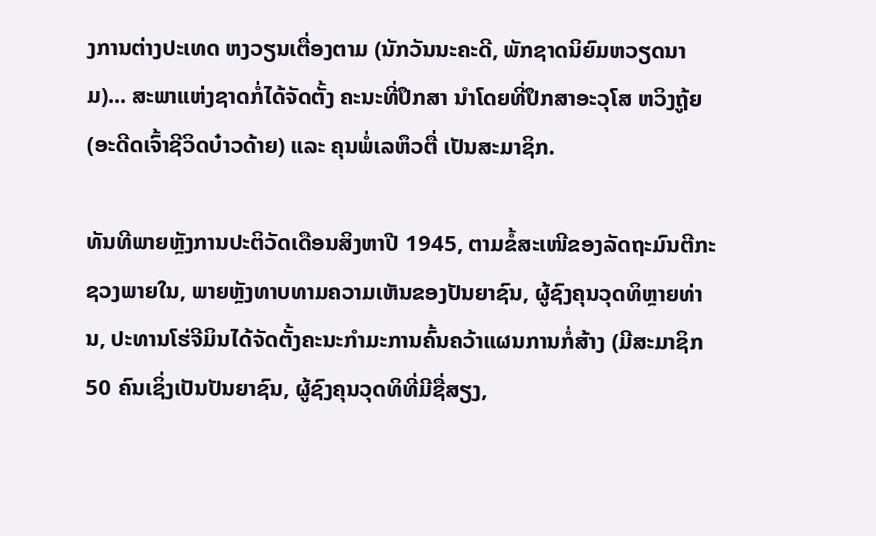ງການຕ່າງປະເທດ ຫງວຽນເຕື່ອງຕາມ (ນັກວັນນະຄະດີ, ພັກຊາດນິຍົມຫວຽດນາມ)... ສະພາແຫ່ງຊາດກໍ່ໄດ້ຈັດຕັ້ງ ຄະນະທີ່ປຶກສາ ນຳໂດຍທີ່ປຶກສາອະວຸໂສ ຫວິງຖູ້ຍ (ອະດີດເຈົ້າຊີວິດບ໋າວດ້າຍ) ແລະ ຄຸນພໍ່ເລຫຶວຕື່ ເປັນສະມາຊິກ.

ທັນທີພາຍຫຼັງການປະຕິວັດເດືອນສິງຫາປີ 1945, ຕາມຂໍ້ສະເໜີຂອງລັດຖະມົນຕີກະຊວງພາຍໃນ, ພາຍຫຼັງທາບທາມຄວາມເຫັນຂອງປັນຍາຊົນ, ຜູ້ຊົງຄຸນວຸດທິຫຼາຍທ່ານ, ປະທານໂຮ່ຈີມິນໄດ້ຈັດຕັ້ງຄະນະກຳມະການຄົ້ນຄວ້າແຜນການກໍ່ສ້າງ (ມີສະມາຊິກ 50 ຄົນເຊິ່ງເປັນປັນຍາຊົນ, ຜູ້ຊົງຄຸນວຸດທິທີ່ມີຊື່ສຽງ,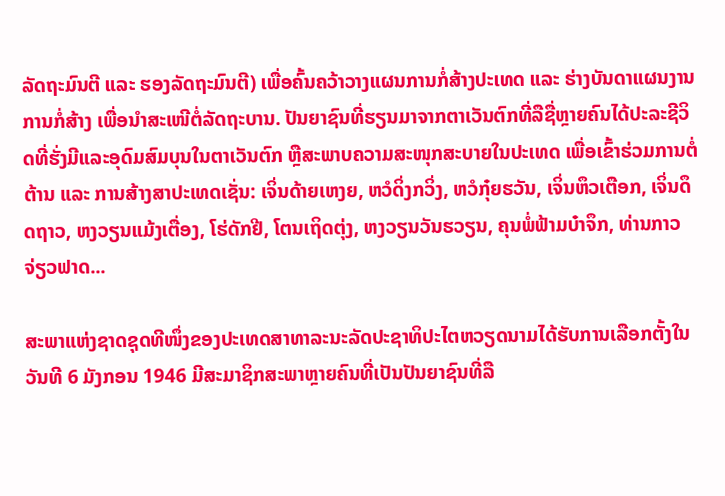ລັດຖະມົນຕີ ແລະ ຮອງລັດຖະມົນຕີ) ເພື່ອຄົ້ນຄວ້າວາງແຜນການກໍ່ສ້າງປະເທດ ແລະ ຮ່າງບັນດາແຜນງານການກໍ່ສ້າງ ເພື່ອນຳສະເໜີຕໍ່ລັດຖະບານ. ປັນຍາຊົນທີ່ຮຽນມາຈາກຕາເວັນຕົກທີ່ລືຊື່ຫຼາຍຄົນໄດ້ປະລະຊີວິດທີ່ຮັ່ງມີແລະອຸດົມສົມບຸນໃນຕາເວັນຕົກ ຫຼືສະພາບຄວາມສະໜຸກສະບາຍໃນປະເທດ ເພື່ອເຂົ້າຮ່ວມການຕໍ່ຕ້ານ ແລະ ການສ້າງສາປະເທດເຊັ່ນ: ເຈິ່ນດ້າຍເຫງຍ, ຫວໍດິ່ງກວິ່ງ, ຫວໍກຸ໋ຍຮວັນ, ເຈິ່ນຫຶວເຕືອກ, ເຈິ່ນດຶດຖາວ, ຫງວຽນແມ້ງເຕື່ອງ, ໂຮ່ດັກຢີ, ໂຕນເຖິດຕຸ່ງ, ຫງວຽນວັນຮວຽນ, ຄຸນພໍ່ຟ້າມບ໋າຈຶກ, ທ່ານກາວຈ່ຽວຟາດ...

ສະພາແຫ່ງຊາດຊຸດທີໜຶ່ງຂອງປະເທດສາທາລະນະລັດປະຊາທິປະໄຕຫວຽດນາມໄດ້ຮັບການເລືອກຕັ້ງໃນວັນທີ 6 ມັງກອນ 1946 ມີສະມາຊິກສະພາຫຼາຍຄົນທີ່ເປັນປັນຍາຊົນທີ່ລື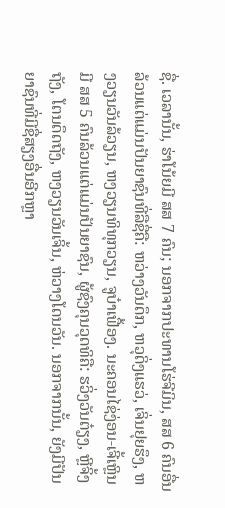ຊື່. ເວລານັ້ນ, ຮ່າໂນ້ຍມີ ສສ 7 ຄົນ; ນອກຈາກປະທານໂຮ່ຈີມິນ, ສສ 6 ຄົນອື່ນລ້ວນແຕ່ແມ່ນປັນຍາຊົນທີ່ລືຊື່ຄື: ຫວ່າງວັນດຶກ, ຫວຸດິ່ງແຮວ່, ເຈິ່ນຢຸຍຮຶງ, ຫງວຽນວັນລ້ວຽນ, ຫງວຽນທິທຸກວຽນ, ຈູບ໋າເຟື້ອງ. ນະຄອນໄຊ່ງ່ອນ-ເຈີ້ເຫຼິນມີ ສສ 5 ຄົນລ້ວນແຕ່ແມ່ນປັນຍາຊົນ, ຜູ້ຊົງຄຸນວຸດທິຄື: ຮວິ່ງວັນຕ໋ຽງ, ຫຼີຈິ້ງຖັງ, ໂຕນດຶດຖັງ, ຫງວຽນວັນເຈິ້ນ, ຫ່ວາງໂດນວັນ. ນອກຈາກນັ້ນ, ຍັງມີປັນຍາຊົນທີ່ມີຊື່ສຽງອື່ນອີກຫຼາ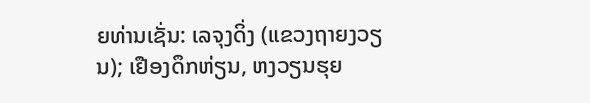ຍທ່ານເຊັ່ນ: ເລຈຸງດິ່ງ (ແຂວງຖາຍງວຽນ); ເຢືອງດຶກຫ່ຽນ, ຫງວຽນຮຸຍ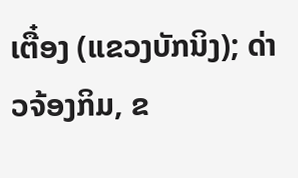ເຕື໋ອງ (ແຂວງບັກນິງ); ດ່າວຈ້ອງກິມ, ຂ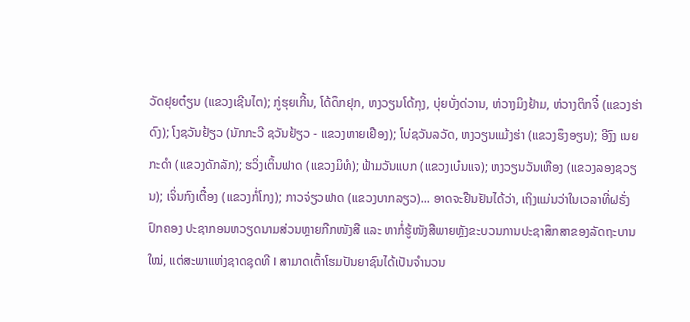ວັດຢຸຍຕ໋ຽນ (ແຂວງເຊີນໄຕ); ກູ່ຮຸຍເກີ້ນ, ໂດ້ດຶກຢຸກ, ຫງວຽນໂດ້ກຸງ, ບຸ່ຍບັ່ງດ່ວານ, ຫ່ວາງມິງຢ້າມ, ຫ່ວາງຕິກຈີ໋ (ແຂວງຮ່າດົງ); ໂງຊວັນຢ້ຽວ (ນັກກະວີ ຊວັນຢ້ຽວ - ແຂວງຫາຍເຢືອງ); ໂບ່ຊວັນລວັດ, ຫງວຽນແມ້ງຮ່າ (ແຂວງຮຶງອຽນ); ອີງົງ ເນຍ ກະດຳ (ແຂວງດັກລັກ); ຮວິ່ງເຕິ້ນຟາດ (ແຂວງມິທໍ); ຟ້າມວັນແບກ (ແຂວງເບ໋ນແຈ); ຫງວຽນວັນເຫືອງ (ແຂວງລອງຊວຽນ); ເຈິ່ນກົງເຕື໋ອງ (ແຂວງກໍ່ໂກງ); ກາວຈ່ຽວຟາດ (ແຂວງບາກລຽວ)... ອາດຈະຢືນຢັນໄດ້ວ່າ, ເຖິງແມ່ນວ່າໃນເວລາທີ່ຝຣັ່ງປົກຄອງ ປະຊາກອນຫວຽດນາມສ່ວນຫຼາຍກືກໜັງສື ແລະ ຫາກໍ່ຮູ້ໜັງສືພາຍຫຼັງຂະບວນການປະຊາສຶກສາຂອງລັດຖະບານໃໝ່, ແຕ່ສະພາແຫ່ງຊາດຊຸດທີ I ສາມາດເຕົ້າໂຮມປັນຍາຊົນໄດ້ເປັນຈຳນວນ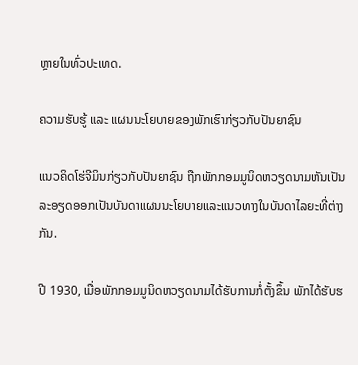ຫຼາຍໃນທົ່ວປະເທດ.

ຄວາມຮັບຮູ້ ແລະ ແຜນນະໂຍບາຍຂອງພັກເຮົາກ່ຽວກັບປັນຍາຊົນ

ແນວຄິດໂຮ່ຈີມິນກ່ຽວກັບປັນຍາຊົນ ຖືກພັກກອມມູນິດຫວຽດນາມຫັນເປັນລະອຽດອອກເປັນບັນດາແຜນນະໂຍບາຍແລະແນວທາງໃນບັນດາໄລຍະທີ່ຕ່າງກັນ.

ປີ 1930, ເມື່ອພັກກອມມູນິດຫວຽດນາມໄດ້ຮັບການກໍ່ຕັ້ງຂຶ້ນ ພັກໄດ້ຮັບຮ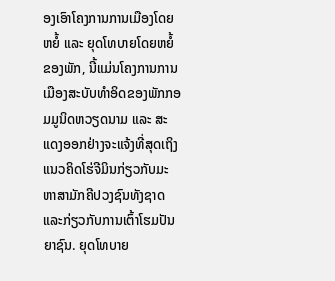ອງເອົາໂຄງການການເມືອງໂດຍຫຍໍ້ ແລະ ຍຸດໂທບາຍໂດຍຫຍໍ້ ຂອງພັກ, ນີ້ແມ່ນໂຄງການການເມືອງສະບັບທຳອິດຂອງພັກກອມມູນິດຫວຽດນາມ ແລະ ສະແດງອອກຢ່າງຈະແຈ້ງທີ່ສຸດເຖິງແນວຄິດໂຮ່ຈີມິນກ່ຽວກັບມະຫາສາມັກຄີປວງຊົນທັງຊາດ ແລະກ່ຽວກັບການເຕົ້າໂຮມປັນຍາຊົນ. ຍຸດໂທບາຍ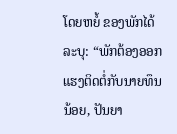ໂດຍຫຍໍ້ ຂອງພັກໄດ້ລະບຸ: “ພັກຕ້ອງອອກແຮງຕິດຕໍ່ກັບນາຍທຶນນ້ອຍ, ປັນຍາ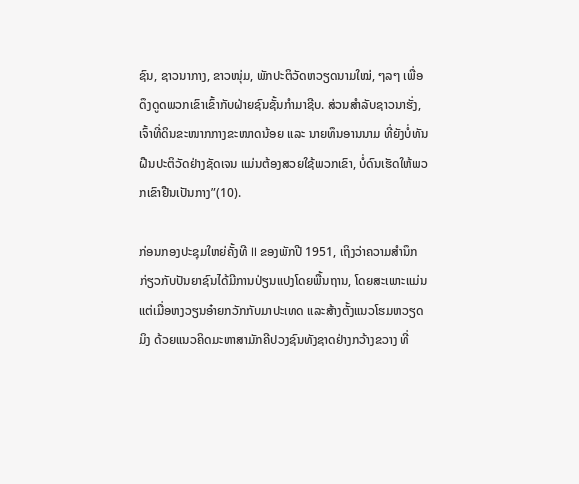ຊົນ, ຊາວນາກາງ, ຂາວໜຸ່ມ, ພັກປະຕິວັດຫວຽດນາມໃໝ່, ໆລໆ ເພື່ອດຶງດູດພວກເຂົາເຂົ້າກັບຝ່າຍຊົນຊັ້ນກຳມາຊີບ. ສ່ວນສຳລັບຊາວນາຮັ່ງ,ເຈົ້າທີ່ດິນຂະໜາກກາງຂະໜາດນ້ອຍ ແລະ ນາຍທຶນອານນາມ ທີ່ຍັງບໍ່ທັນຝືນປະຕິວັດຢ່າງຊັດເຈນ ແມ່ນຕ້ອງສວຍໃຊ້ພວກເຂົາ, ບໍ່ດົນເຮັດໃຫ້ພວກເຂົາຢືນເປັນກາງ”(10).

ກ່ອນກອງປະຊຸມໃຫຍ່ຄັ້ງທີ II ຂອງພັກປີ 1951, ເຖິງວ່າຄວາມສຳນຶກກ່ຽວກັບປັນຍາຊົນໄດ້ມີການປ່ຽນແປງໂດຍພື້ນຖານ, ໂດຍສະເພາະແມ່ນ ແຕ່ເມື່ອຫງວຽນອ໋າຍກວັກກັບມາປະເທດ ແລະສ້າງຕັ້ງແນວໂຮມຫວຽດມິງ ດ້ວຍແນວຄິດມະຫາສາມັກຄີປວງຊົນທັງຊາດຢ່າງກວ້າງຂວາງ ທີ່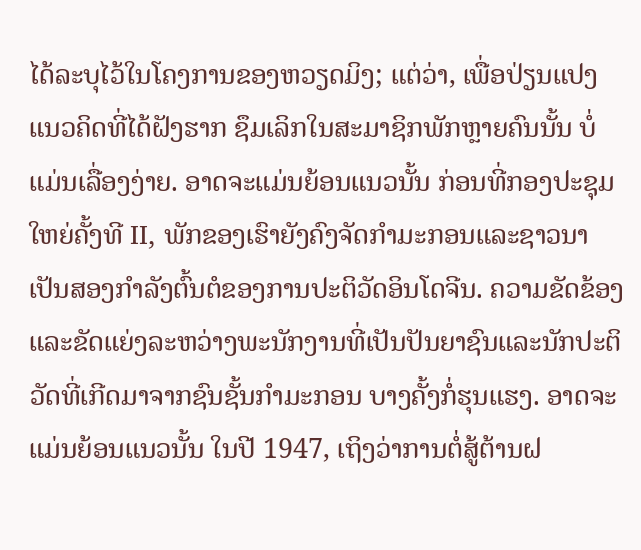ໄດ້ລະບຸໄວ້ໃນໂຄງການຂອງຫວຽດມິງ; ແຕ່ວ່າ, ເພື່ອປ່ຽນແປງແນວຄິດທີ່ໄດ້ຝັງຮາກ ຊຶມເລິກໃນສະມາຊິກພັກຫຼາຍຄົນນັ້ນ ບໍ່ແມ່ນເລື່ອງງ່າຍ. ອາດຈະແມ່ນຍ້ອນແນວນັ້ນ ກ່ອນທີ່ກອງປະຊຸມໃຫຍ່ຄັ້ງທີ II, ພັກຂອງເຮົາຍັງຄົງຈັດກຳມະກອນແລະຊາວນາເປັນສອງກຳລັງຕົ້ນຕໍຂອງການປະຕິວັດອິນໂດຈີນ. ຄວາມຂັດຂ້ອງແລະຂັດແຍ່ງລະຫວ່າງພະນັກງານທີ່ເປັນປັນຍາຊົນແລະນັກປະຕິວັດທີ່ເກີດມາຈາກຊົນຊັ້ນກຳມະກອນ ບາງຄັ້ງກໍ່ຮຸນແຮງ. ອາດຈະແມ່ນຍ້ອນແນວນັ້ນ ໃນປີ 1947, ເຖິງວ່າການຕໍ່ສູ້ຕ້ານຝ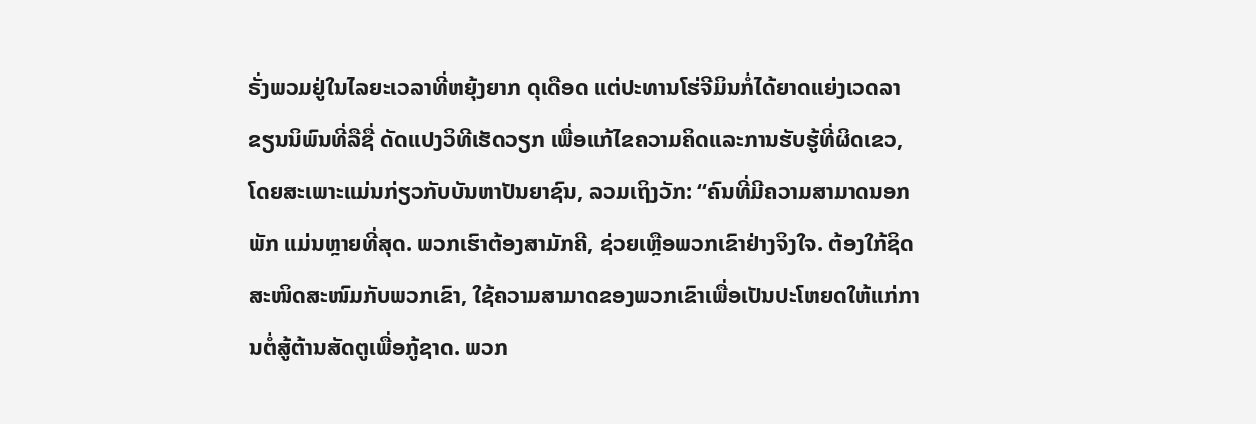ຣັ່ງພວມຢູ່ໃນໄລຍະເວລາທີ່ຫຍຸ້ງຍາກ ດຸເດືອດ ແຕ່ປະທານໂຮ່ຈີມິນກໍ່ໄດ້ຍາດແຍ່ງເວດລາຂຽນນິພົນທີ່ລືຊື່ ດັດແປງວິທີເຮັດວຽກ ເພື່ອແກ້ໄຂຄວາມຄິດແລະການຮັບຮູ້ທີ່ຜິດເຂວ, ໂດຍສະເພາະແມ່ນກ່ຽວກັບບັນຫາປັນຍາຊົນ, ລວມເຖິງວັກ: “ຄົນທີ່ມີຄວາມສາມາດນອກພັກ ແມ່ນຫຼາຍທີ່ສຸດ. ພວກເຮົາຕ້ອງສາມັກຄີ, ຊ່ວຍເຫຼືອພວກເຂົາຢ່າງຈິງໃຈ. ຕ້ອງໃກ້ຊິດ ສະໜິດສະໜົມກັບພວກເຂົາ, ໃຊ້ຄວາມສາມາດຂອງພວກເຂົາເພື່ອເປັນປະໂຫຍດໃຫ້ແກ່ການຕໍ່ສູ້ຕ້ານສັດຕູເພື່ອກູ້ຊາດ. ພວກ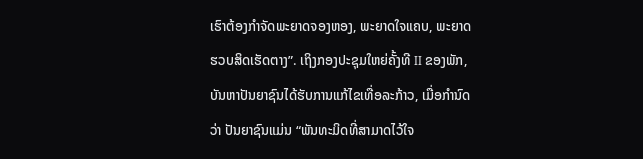ເຮົາຕ້ອງກຳຈັດພະຍາດຈອງຫອງ, ພະຍາດໃຈແຄບ, ພະຍາດຮວບສິດເຮັດຕາງ”. ເຖິງກອງປະຊຸມໃຫຍ່ຄັ້ງທີ II ຂອງພັກ, ບັນຫາປັນຍາຊົນໄດ້ຮັບການແກ້ໄຂເທື່ອລະກ້າວ, ເມື່ອກຳນົດວ່າ ປັນຍາຊົນແມ່ນ “ພັນທະມິດທີ່ສາມາດໄວ້ໃຈ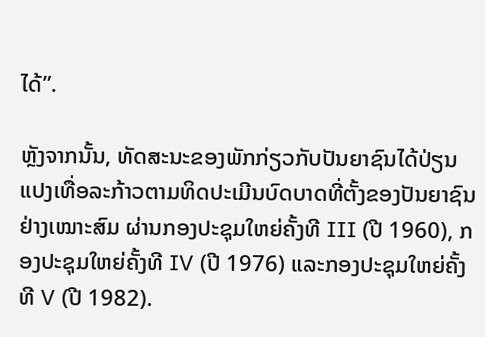ໄດ້”.

ຫຼັງຈາກນັ້ນ, ທັດສະນະຂອງພັກກ່ຽວກັບປັນຍາຊົນໄດ້ປ່ຽນແປງເທື່ອລະກ້າວຕາມທິດປະເມີນບົດບາດທີ່ຕັ້ງຂອງປັນຍາຊົນຢ່າງເໝາະສົມ ຜ່ານກອງປະຊຸມໃຫຍ່ຄັ້ງທີ III (ປີ 1960), ກອງປະຊຸມໃຫຍ່ຄັ້ງທີ IV (ປີ 1976) ແລະກອງປະຊຸມໃຫຍ່ຄັ້ງທີ V (ປີ 1982).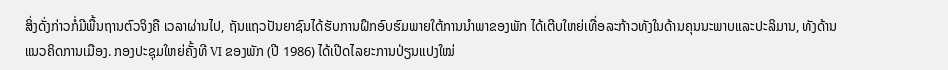ສິ່ງດັ່ງກ່າວກໍ່ມີພື້ນຖານຕົວຈິງຄື ເວລາຜ່ານໄປ, ຖັນແຖວປັນຍາຊົນໄດ້ຮັບການຝຶກອົບຮົມພາຍໃຕ້ການນຳພາຂອງພັກ ໄດ້ເຕີບໃຫຍ່ເທື່ອລະກ້າວທັງໃນດ້ານຄຸນນະພາບແລະປະລິມານ, ທັງດ້ານແນວຄິດການເມືອງ. ກອງປະຊຸມໃຫຍ່ຄັ້ງທີ VI ຂອງພັກ (ປີ 1986) ໄດ້ເປີດໄລຍະການປ່ຽນແປງໃໝ່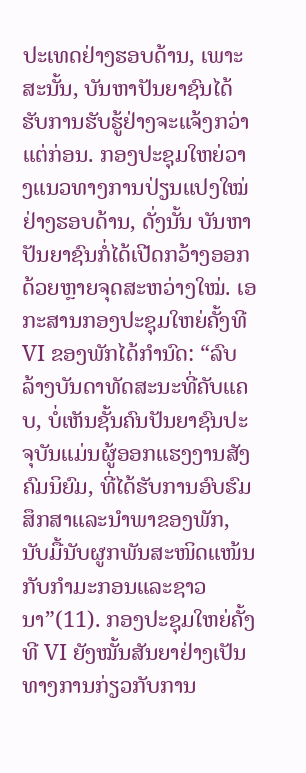ປະເທດຢ່າງຮອບດ້ານ, ເພາະສະນັ້ນ, ບັນຫາປັນຍາຊົນໄດ້ຮັບການຮັບຮູ້ຢ່າງຈະແຈ້ງກວ່າແຕ່ກ່ອນ. ກອງປະຊຸມໃຫຍ່ວາງແນວທາງການປ່ຽນແປງໃໝ່ຢ່າງຮອບດ້ານ, ດັ່ງນັ້ນ ບັນຫາປັນຍາຊົນກໍ່ໄດ້ເປີດກວ້າງອອກດ້ວຍຫຼາຍຈຸດສະຫວ່າງໃໝ່. ເອກະສານກອງປະຊຸມໃຫຍ່ຄັ້ງທີ VI ຂອງພັກໄດ້ກຳນົດ: “ລົບລ້າງບັນດາທັດສະນະທີ່ຄັບແຄບ, ບໍ່ເຫັນຊັ້ນຄົນປັນຍາຊົນປະຈຸບັນແມ່ນຜູ້ອອກແຮງງານສັງຄົມນິຍົມ, ທີ່ໄດ້ຮັບການອົບຮົມສຶກສາແລະນຳພາຂອງພັກ, ນັບມື້ນັບຜູກພັນສະໜິດແໜ້ນກັບກຳມະກອນແລະຊາວນາ”(11). ກອງປະຊຸມໃຫຍ່ຄັ້ງທີ VI ຍັງໝັ້ນສັນຍາຢ່າງເປັນທາງການກ່ຽວກັບການ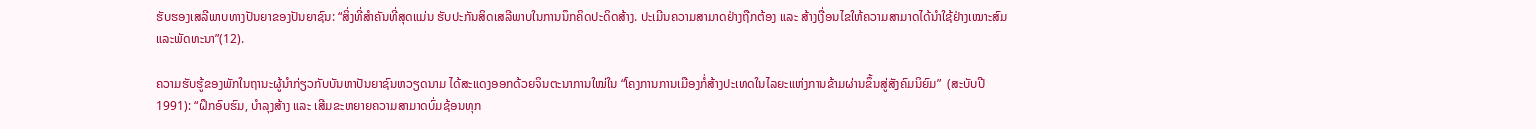ຮັບຮອງເສລີພາບທາງປັນຍາຂອງປັນຍາຊົນ: “ສິ່ງທີ່ສຳຄັນທີ່ສຸດແມ່ນ ຮັບປະກັນສິດເສລີພາບໃນການນຶກຄິດປະດິດສ້າງ. ປະເມີນຄວາມສາມາດຢ່າງຖືກຕ້ອງ ແລະ ສ້າງເງື່ອນໄຂໃຫ້ຄວາມສາມາດໄດ້ນຳໃຊ້ຢ່າງເໝາະສົມແລະພັດທະນາ”(12).

ຄວາມຮັບຮູ້ຂອງພັກໃນຖານະຜູ້ນຳກ່ຽວກັບບັນຫາປັນຍາຊົນຫວຽດນາມ ໄດ້ສະແດງອອກດ້ວຍຈິນຕະນາການໃໝ່ໃນ “ໂຄງການການເມືອງກໍ່ສ້າງປະເທດໃນໄລຍະແຫ່ງການຂ້າມຜ່ານຂຶ້ນສູ່ສັງຄົມນິຍົມ”  (ສະບັບປີ 1991): “ຝຶກອົບຮົມ, ບຳລຸງສ້າງ ແລະ ເສີມຂະຫຍາຍຄວາມສາມາດບົ່ມຊ້ອນທຸກ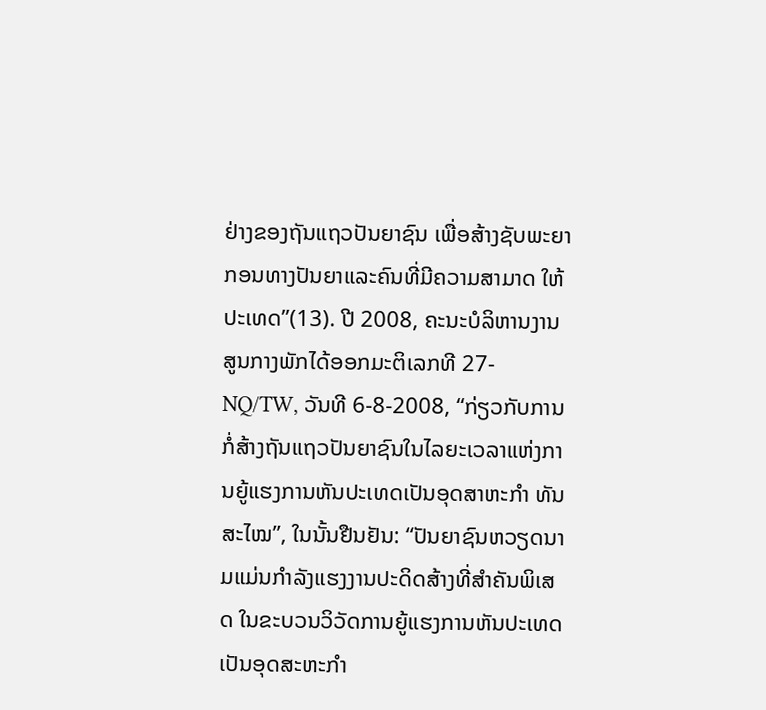ຢ່າງຂອງຖັນແຖວປັນຍາຊົນ ເພື່ອສ້າງຊັບພະຍາກອນທາງປັນຍາແລະຄົນທີ່ມີຄວາມສາມາດ ໃຫ້ປະເທດ”(13). ປີ 2008, ຄະນະບໍລິຫານງານສູນກາງພັກໄດ້ອອກມະຕິເລກທີ 27-NQ/TW, ວັນທີ 6-8-2008, “ກ່ຽວກັບການກໍ່ສ້າງຖັນແຖວປັນຍາຊົນໃນໄລຍະເວລາແຫ່ງການຍູ້ແຮງການຫັນປະເທດເປັນອຸດສາຫະກຳ ທັນສະໄໝ”, ໃນນັ້ນຢືນຢັນ: “ປັນຍາຊົນຫວຽດນາມແມ່ນກຳລັງແຮງງານປະດິດສ້າງທີ່ສຳຄັນພິເສດ ໃນຂະບວນວິວັດການຍູ້ແຮງການຫັນປະເທດເປັນອຸດສະຫະກຳ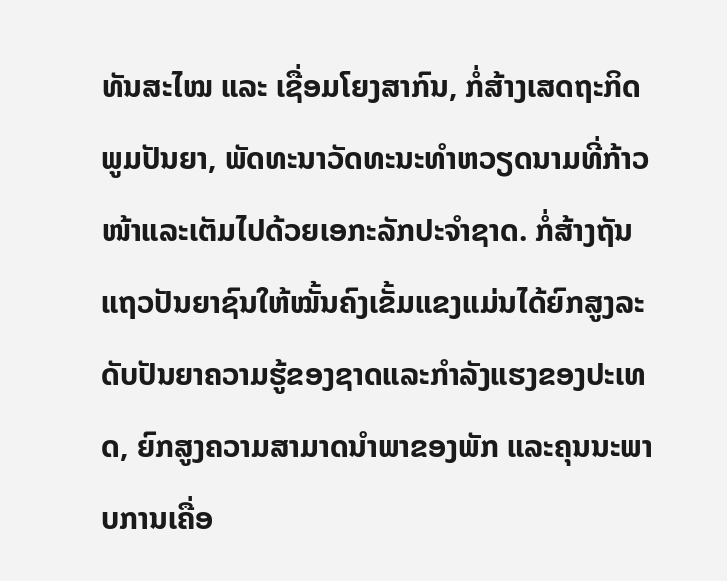ທັນສະໄໝ ແລະ ເຊື່ອມໂຍງສາກົນ, ກໍ່ສ້າງເສດຖະກິດພູມປັນຍາ, ພັດທະນາວັດທະນະທຳຫວຽດນາມທີ່ກ້າວໜ້າແລະເຕັມໄປດ້ວຍເອກະລັກປະຈຳຊາດ. ກໍ່ສ້າງຖັນແຖວປັນຍາຊົນໃຫ້ໝັ້ນຄົງເຂັ້ມແຂງແມ່ນໄດ້ຍົກສູງລະດັບປັນຍາຄວາມຮູ້ຂອງຊາດແລະກຳລັງແຮງຂອງປະເທດ, ຍົກສູງຄວາມສາມາດນຳພາຂອງພັກ ແລະຄຸນນະພາບການເຄື່ອ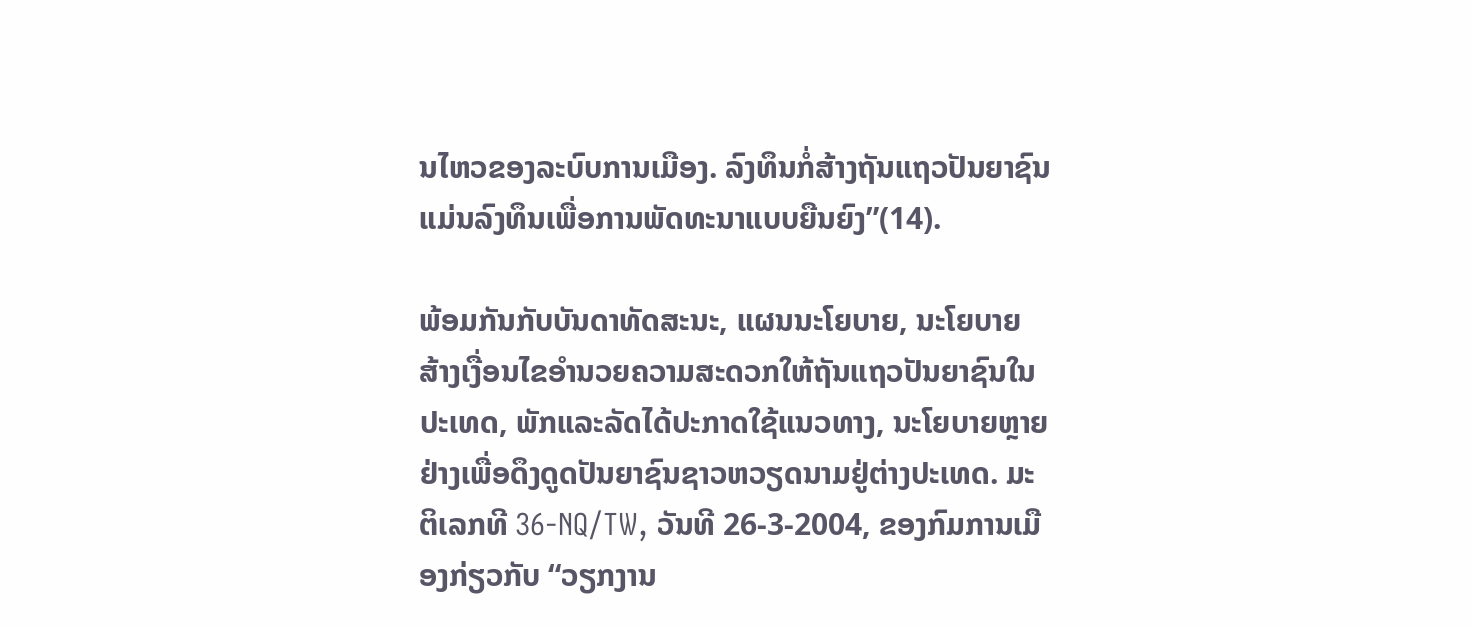ນໄຫວຂອງລະບົບການເມືອງ. ລົງທຶນກໍ່ສ້າງຖັນແຖວປັນຍາຊົນແມ່ນລົງທຶນເພື່ອການພັດທະນາແບບຍືນຍົງ”(14).

ພ້ອມກັນກັບບັນດາທັດສະນະ, ແຜນນະໂຍບາຍ, ນະໂຍບາຍ ສ້າງເງື່ອນໄຂອຳນວຍຄວາມສະດວກໃຫ້ຖັນແຖວປັນຍາຊົນໃນປະເທດ, ພັກແລະລັດໄດ້ປະກາດໃຊ້ແນວທາງ, ນະໂຍບາຍຫຼາຍຢ່າງເພື່ອດຶງດູດປັນຍາຊົນຊາວຫວຽດນາມຢູ່ຕ່າງປະເທດ. ມະຕິເລກທີ 36-NQ/TW, ວັນທີ 26-3-2004, ຂອງກົມການເມືອງກ່ຽວກັບ “ວຽກງານ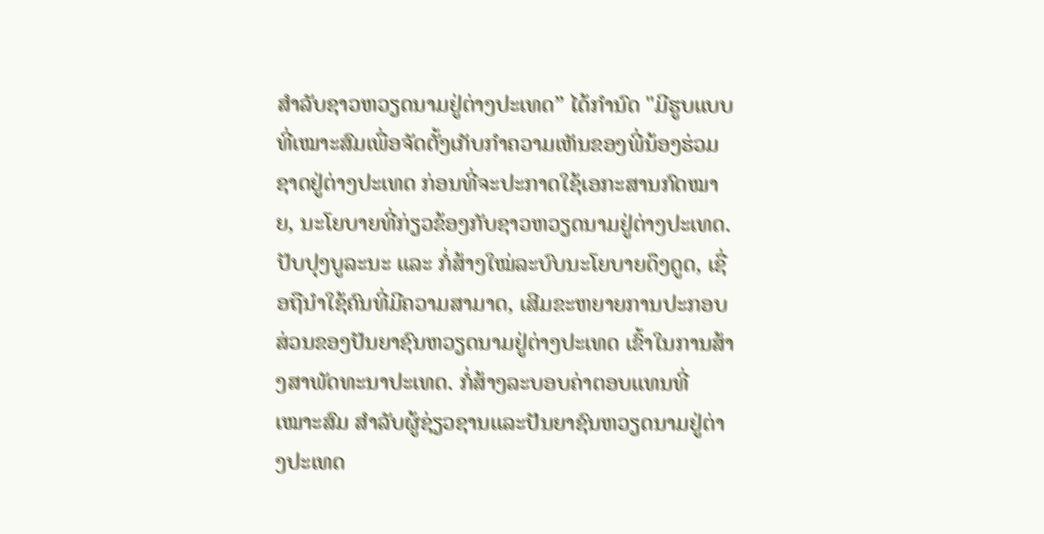ສຳລັບຊາວຫວຽດນາມຢູ່ຕ່າງປະເທດ” ໄດ້ກຳນົດ "ມີຮູບແບບທີ່ເໝາະສົມເພື່ອຈັດຕັ້ງເກັບກຳຄວາມເຫັນຂອງພີ່ນ້ອງຮ່ວມຊາດຢູ່ຕ່າງປະເທດ ກ່ອນທີ່ຈະປະກາດໃຊ້ເອກະສານກົດໝາຍ, ນະໂຍບາຍທີ່ກ່ຽວຂ້ອງກັບຊາວຫວຽດນາມຢູ່ຕ່າງປະເທດ. ປັບປຸງບູລະນະ ແລະ ກໍ່ສ້າງໃໝ່ລະບົບນະໂຍບາຍດຶງດູດ, ເຊື່ອຖືນຳໃຊ້ຄົນທີ່ມີຄວາມສາມາດ, ເສີມຂະຫຍາຍການປະກອບສ່ວນຂອງປັນຍາຊົນຫວຽດນາມຢູ່ຕ່າງປະເທດ ເຂົ້າໃນການສ້າງສາພັດທະນາປະເທດ. ກໍ່ສ້າງລະບອບຄ່າຕອບແທນທີ່ເໝາະສົມ ສຳລັບຜູ້ຊ່ຽວຊານແລະປັນຍາຊົນຫວຽດນາມຢູ່ຕ່າງປະເທດ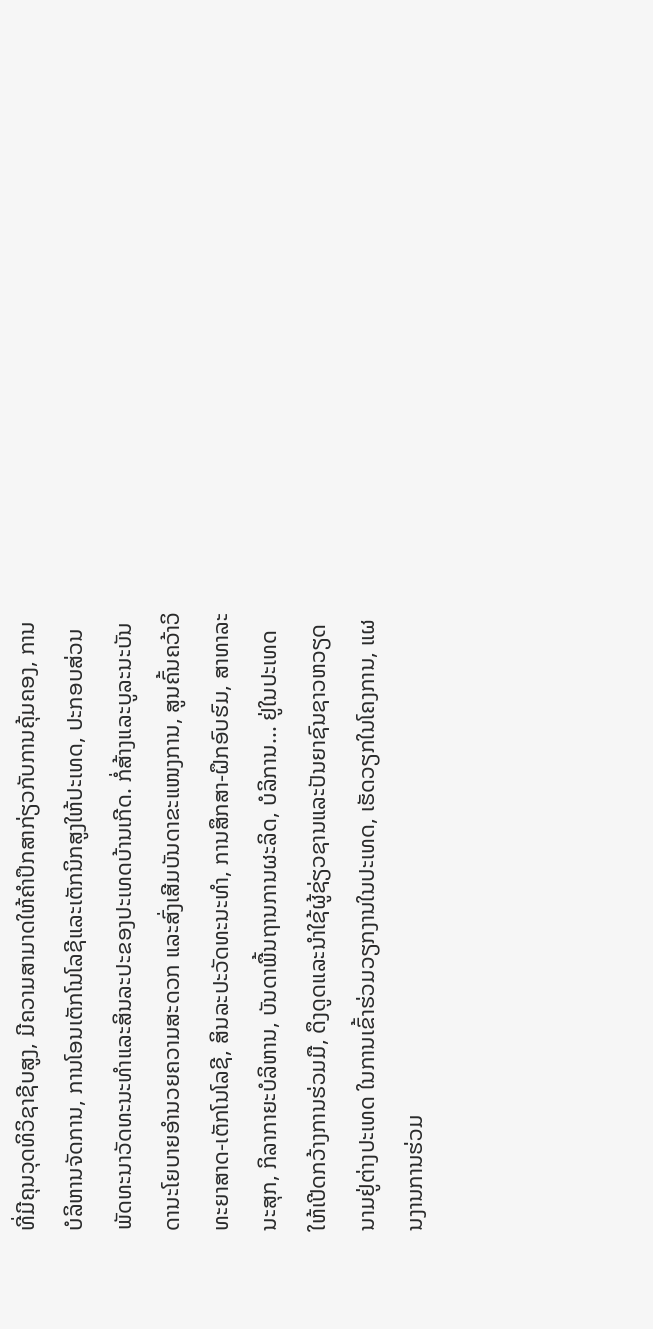ທີ່ມີຄຸນວຸດທິວິຊາຊີບສູງ, ມີຄວາມສາມາດໃຫ້ຄຳປຶກສາກ່ຽວກັບການຄຸ້ມຄອງ, ການບໍລິຫານຈັດການ, ການໂອນເຕັກໂນໂລຊີແລະເຕັກນິກສູງໃຫ້ປະເທດ, ປະກອບສ່ວນພັດທະນາວັດທະນະທຳແລະສິນລະປະຂອງປະເທດບ້ານເກີດ. ກໍ່ສ້າງແລະບູລະນະບັນດານະໂຍບາຍອຳນວຍຄວາມສະດວກ ແລະສົ່ງເສີມບັນດາຂະແໜງການ, ສູນຄົ້ນຄວ້າວິທະຍາສາດ-ເຕັກໂນໂລຊີ, ສິນລະປະວັດທະນະທຳ, ການສຶກສາ-ຝຶກອົບຮົມ, ສາທາລະນະສຸກ, ກິລາກາຍະບໍລິຫານ, ບັນດາພື້ນຖານການຜະລິດ, ບໍລິການ... ຢູ່ໃນປະເທດໃຫ້ເປີດກວ້າງການຮ່ວມມື, ດຶງດູດແລະນຳໃຊ້ຜູ້ຊ່ຽວຊານແລະປັນຍາຊົນຊາວຫວຽດນາມຢູ່ຕ່າງປະເທດ ໃນການເຂົ້າຮ່ວມວຽກງານໃນປະເທດ, ເຮັດວຽກໃນໂຄງການ, ແຜນງານການຮ່ວມ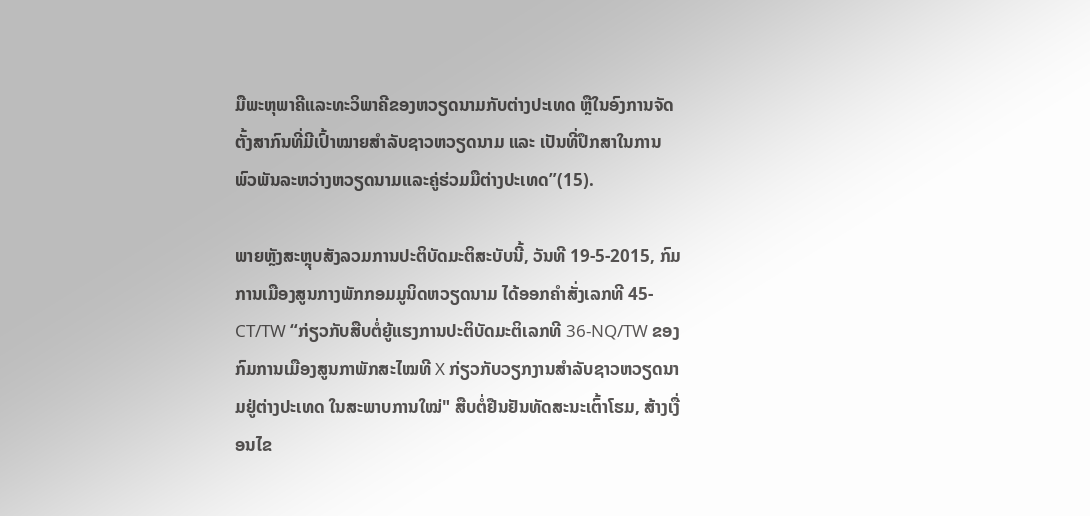ມືພະຫຸພາຄີແລະທະວິພາຄີຂອງຫວຽດນາມກັບຕ່າງປະເທດ ຫຼືໃນອົງການຈັດຕັ້ງສາກົນທີ່ມີເປົ້າໝາຍສຳລັບຊາວຫວຽດນາມ ແລະ ເປັນທີ່ປຶກສາໃນການພົວພັນລະຫວ່າງຫວຽດນາມແລະຄູ່ຮ່ວມມືຕ່າງປະເທດ”(15).

ພາຍຫຼັງສະຫຼຸບສັງລວມການປະຕິບັດມະຕິສະບັບນີ້, ວັນທີ 19-5-2015, ກົມການເມືອງສູນກາງພັກກອມມູນິດຫວຽດນາມ ໄດ້ອອກຄຳສັ່ງເລກທີ 45-CT/TW “ກ່ຽວກັບສືບຕໍ່ຍູ້ແຮງການປະຕິບັດມະຕິເລກທີ 36-NQ/TW ຂອງກົມການເມືອງສູນກາພັກສະໄໝທີ X ກ່ຽວກັບວຽກງານສຳລັບຊາວຫວຽດນາມຢູ່ຕ່າງປະເທດ ໃນສະພາບການໃໝ່" ສືບຕໍ່ຢືນຢັນທັດສະນະເຕົ້າໂຮມ, ສ້າງເງື່ອນໄຂ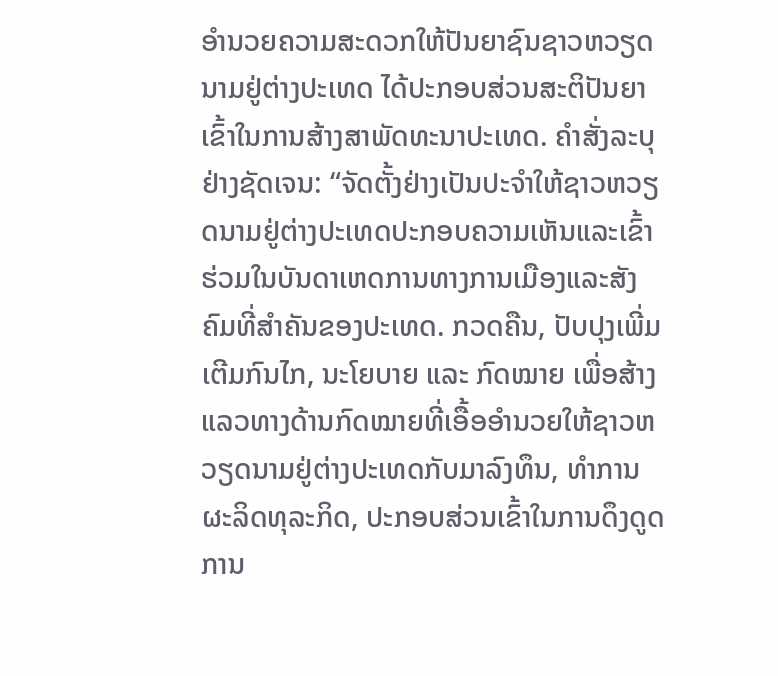ອຳນວຍຄວາມສະດວກໃຫ້ປັນຍາຊົນຊາວຫວຽດນາມຢູ່ຕ່າງປະເທດ ໄດ້ປະກອບສ່ວນສະຕິປັນຍາເຂົ້າໃນການສ້າງສາພັດທະນາປະເທດ. ຄຳສັ່ງລະບຸຢ່າງຊັດເຈນ: “ຈັດຕັ້ງຢ່າງເປັນປະຈຳໃຫ້ຊາວຫວຽດນາມຢູ່ຕ່າງປະເທດປະກອບຄວາມເຫັນແລະເຂົ້າຮ່ວມໃນບັນດາເຫດການທາງການເມືອງແລະສັງຄົມທີ່ສຳຄັນຂອງປະເທດ. ກວດຄືນ, ປັບປຸງເພີ່ມເຕີມກົນໄກ, ນະໂຍບາຍ ແລະ ກົດໝາຍ ເພື່ອສ້າງແລວທາງດ້ານກົດໝາຍທີ່ເອື້ອອຳນວຍໃຫ້ຊາວຫວຽດນາມຢູ່ຕ່າງປະເທດກັບມາລົງທຶນ, ທຳການຜະລິດທຸລະກິດ, ປະກອບສ່ວນເຂົ້າໃນການດຶງດູດການ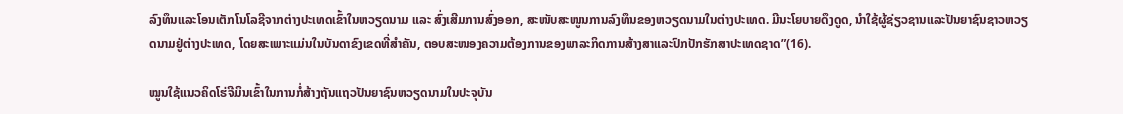ລົງທຶນແລະໂອນເຕັກໂນໂລຊີຈາກຕ່າງປະເທດເຂົ້າໃນຫວຽດນາມ ແລະ ສົ່ງເສີມການສົ່ງອອກ, ສະໜັບສະໜູນການລົງທຶນຂອງຫວຽດນາມໃນຕ່າງປະເທດ. ມີນະໂຍບາຍດຶງດູດ, ນຳໃຊ້ຜູ້ຊ່ຽວຊານແລະປັນຍາຊົນຊາວຫວຽດນາມຢູ່ຕ່າງປະເທດ, ໂດຍສະເພາະແມ່ນໃນບັນດາຂົງເຂດທີ່ສຳຄັນ, ຕອບສະໜອງຄວາມຕ້ອງການຂອງພາລະກິດການສ້າງສາແລະປົກປັກຮັກສາປະເທດຊາດ”(16).

ໝູນໃຊ້ແນວຄິດໂຮ່ຈີມິນເຂົ້າໃນການກໍ່ສ້າງຖັນແຖວປັນຍາຊົນຫວຽດນາມໃນປະຈຸບັນ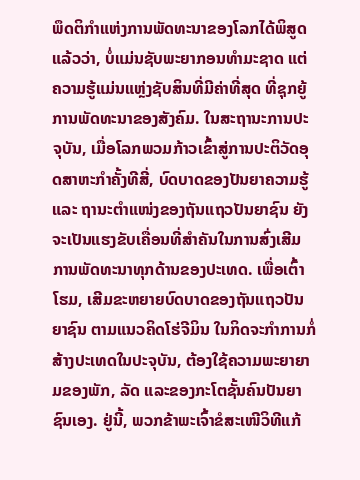ພຶດຕິກຳແຫ່ງການພັດທະນາຂອງໂລກໄດ້ພິສູດແລ້ວວ່າ, ບໍ່ແມ່ນຊັບພະຍາກອນທຳມະຊາດ ແຕ່ຄວາມຮູ້ແມ່ນແຫຼ່ງຊັບສິນທີ່ມີຄ່າທີ່ສຸດ ທີ່ຊຸກຍູ້ການພັດທະນາຂອງສັງຄົມ. ໃນສະຖານະການປະຈຸບັນ, ເມື່ອໂລກພວມກ້າວເຂົ້າສູ່ການປະຕິວັດອຸດສາຫະກຳຄັ້ງທີສີ່, ບົດບາດຂອງປັນຍາຄວາມຮູ້ ແລະ ຖານະຕຳແໜ່ງຂອງຖັນແຖວປັນຍາຊົນ ຍັງຈະເປັນແຮງຂັບເຄື່ອນທີ່ສຳຄັນໃນການສົ່ງເສີມການພັດທະນາທຸກດ້ານຂອງປະເທດ. ເພື່ອເຕົ້າໂຮມ, ເສີມຂະຫຍາຍບົດບາດຂອງຖັນແຖວປັນຍາຊົນ ຕາມແນວຄິດໂຮ່ຈີມິນ ໃນກິດຈະກຳການກໍ່ສ້າງປະເທດໃນປະຈຸບັນ, ຕ້ອງໃຊ້ຄວາມພະຍາຍາມຂອງພັກ, ລັດ ແລະຂອງກະໂຕຊັ້ນຄົນປັນຍາຊົນເອງ. ຢູ່ນີ້, ພວກຂ້າພະເຈົ້າຂໍສະເໜີວິທີແກ້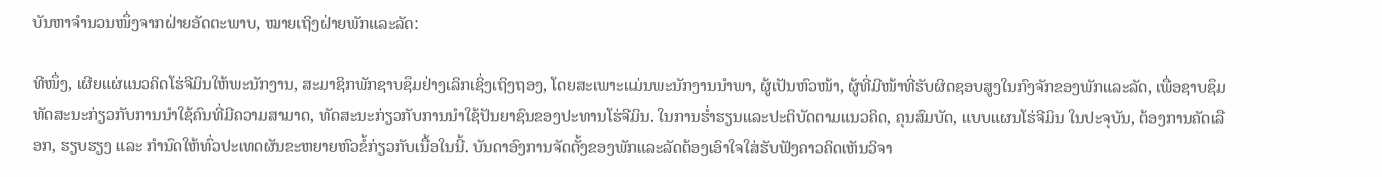ບັນຫາຈຳນວນໜຶ່ງຈາກຝ່າຍອັດຕະພາບ, ໝາຍເຖິງຝ່າຍພັກແລະລັດ:

ທີໜຶ່ງ, ເຜີຍແຜ່ແນວຄິດໂຮ່ຈີມິນໃຫ້ພະນັກງານ, ສະມາຊິກພັກຊາບຊຶມຢ່າງເລິກເຊິ່ງເຖິງຖອງ, ໂດຍສະເພາະແມ່ນພະນັກງານນຳພາ, ຜູ້ເປັນຫົວໜ້າ, ຜູ້ທີ່ມີໜ້າທີ່ຮັບຜິດຊອບສູງໃນກົງຈັກຂອງພັກແລະລັດ, ເພື່ອຊາບຊຶມທັດສະນະກ່ຽວກັບການນຳໃຊ້ຄົນທີ່ມີຄວາມສາມາດ, ທັດສະນະກ່ຽວກັບການນຳໃຊ້ປັນຍາຊົນຂອງປະທານໂຮ່ຈີມິນ. ໃນການຮ່ຳຮຽນແລະປະຕິບັດຕາມແນວຄິດ, ຄຸນສົມບັດ, ແບບແຜນໂຮ່ຈີມິນ ໃນປະຈຸບັນ, ຕ້ອງການຄັດເລືອກ, ຮຽບຮຽງ ແລະ ກຳນົດໃຫ້ທົ່ວປະເທດຜັນຂະຫຍາຍຫົວຂໍ້ກ່ຽວກັບເນື້ອໃນນີ້. ບັນດາອົງການຈັດຕັ້ງຂອງພັກແລະລັດຕ້ອງເອົາໃຈໃສ່ຮັບຟັງຄາວຄິດເຫັນວິຈາ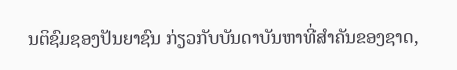ນຕິຊົມຊອງປັນຍາຊົນ ກ່ຽວກັບບັນດາບັນຫາທີ່ສຳຄັນຂອງຊາດ,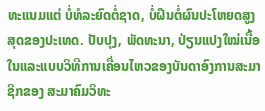ທະແນມແຕ່ ບໍ່ທໍລະຍົດຕໍ່ຊາດ, ບໍ່ຝືນຕໍ່ຜົນປະໂຫຍດສູງສຸດຂອງປະເທດ. ປັບປຸງ, ພັດທະນາ, ປ່ຽນແປງໃໝ່ເນື້ອໃນແລະແບບວິທີການເຄື່ອນໄຫວຂອງບັນດາອົງການສະມາຊິກຂອງ ສະມາຄົມວິທະ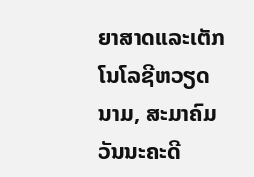ຍາສາດແລະເຕັກໂນໂລຊີຫວຽດນາມ, ສະມາຄົມວັນນະຄະດີ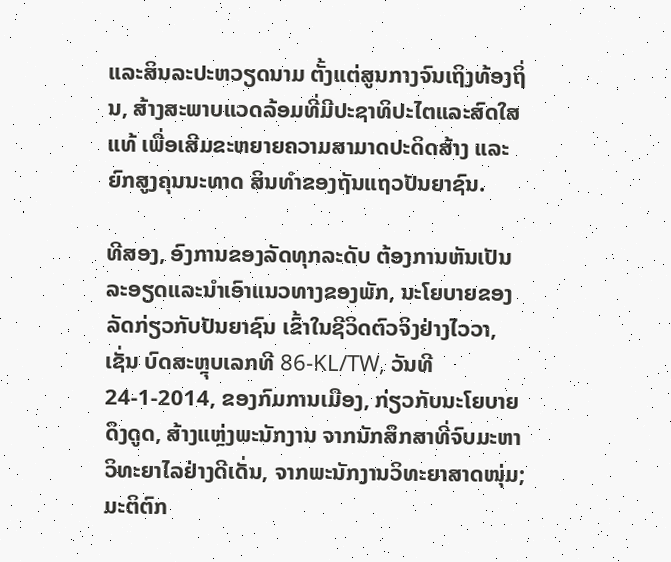ແລະສິນລະປະຫວຽດນາມ ຕັ້ງແຕ່ສູນກາງຈົນເຖິງທ້ອງຖິ່ນ, ສ້າງສະພາບແວດລ້ອມທີ່ມີປະຊາທິປະໄຕແລະສົດໃສແທ້ ເພື່ອເສີມຂະຫຍາຍຄວາມສາມາດປະດິດສ້າງ ແລະ ຍົກສູງຄຸນນະທາດ ສິນທຳຂອງຖັນແຖວປັນຍາຊົນ.

ທີສອງ, ອົງການຂອງລັດທຸກລະດັບ ຕ້ອງການຫັນເປັນລະອຽດແລະນຳເອົາແນວທາງຂອງພັກ, ນະໂຍບາຍຂອງລັດກ່ຽວກັບປັນຍາຊົນ ເຂົ້າໃນຊີວິດຕົວຈິງຢ່າງໄວວາ, ເຊັ່ນ ບົດສະຫຼຸບເລກທີ 86-KL/TW, ວັນທີ 24-1-2014, ຂອງກົມການເມືອງ, ກ່ຽວກັບນະໂຍບາຍດຶງດູດ, ສ້າງແຫຼ່ງພະນັກງານ ຈາກນັກສຶກສາທີ່ຈົບມະຫາວິທະຍາໄລຢ່າງດີເດັ່ນ, ຈາກພະນັກງານວິທະຍາສາດໜຸ່ມ; ມະຕິຕົກ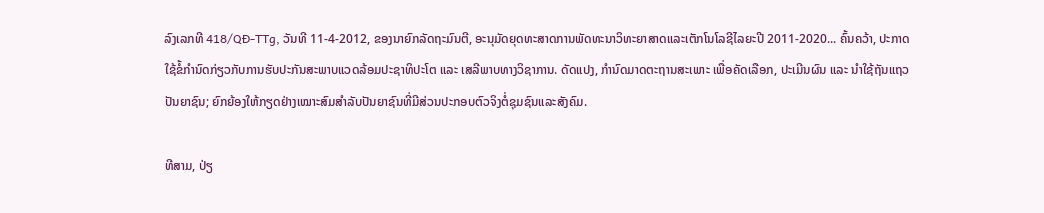ລົງເລກທີ 418/QĐ-TTg, ວັນທີ 11-4-2012, ຂອງນາຍົກລັດຖະມົນຕີ, ອະນຸມັດຍຸດທະສາດການພັດທະນາວິທະຍາສາດແລະເຕັກໂນໂລຊີໄລຍະປີ 2011-2020... ຄົ້ນຄວ້າ, ປະກາດໃຊ້ຂໍ້ກຳນົດກ່ຽວກັບການຮັບປະກັນສະພາບແວດລ້ອມປະຊາທິປະໂຕ ແລະ ເສລີພາບທາງວິຊາການ. ດັດແປງ, ກຳນົດມາດຕະຖານສະເພາະ ເພື່ອຄັດເລືອກ, ປະເມີນຜົນ ແລະ ນຳໃຊ້ຖັນແຖວປັນຍາຊົນ; ຍົກຍ້ອງໃຫ້ກຽດຢ່າງເໝາະສົມສຳລັບປັນຍາຊົນທີ່ມີສ່ວນປະກອບຕົວຈິງຕໍ່ຊຸມຊົນແລະສັງຄົມ.

ທີສາມ, ປ່ຽ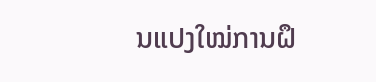ນແປງໃໝ່ການຝຶ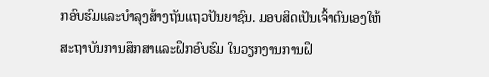ກອົບຮົມແລະບຳລຸງສ້າງຖັນແຖວປັນຍາຊົນ. ມອບສິດເປັນເຈົ້າຕົນເອງໃຫ້ສະຖາບັນການສຶກສາແລະຝຶກອົບຮົມ ໃນວຽກງານການຝຶ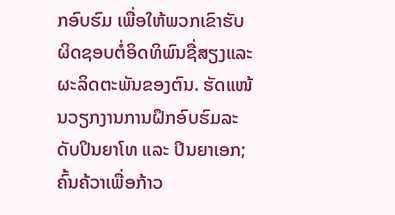ກອົບຮົມ ເພື່ອໃຫ້ພວກເຂົາຮັບຜິດຊອບຕໍ່ອິດທິພົນຊື່ສຽງແລະຜະລິດຕະພັນຂອງຕົນ. ຮັດແໜ້ນວຽກງານການຝຶກອົບຮົມລະດັບປິນຍາໂທ ແລະ ປິນຍາເອກ; ຄົ້ນຄ້ວາເພື່ອກ້າວ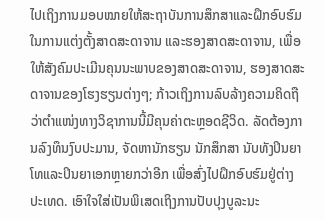ໄປເຖິງການມອບໝາຍໃຫ້ສະຖາບັນການສຶກສາແລະຝຶກອົບຮົມ ໃນການແຕ່ງຕັ້ງສາດສະດາຈານ ແລະຮອງສາດສະດາຈານ, ເພື່ອໃຫ້ສັງຄົມປະເມີນຄຸນນະພາບຂອງສາດສະດາຈານ, ຮອງສາດສະດາຈານຂອງໂຮງຮຽນຕ່າງໆ; ກ້າວເຖິງການລົບລ້າງຄວາມຄິດຖືວ່າຕຳແໜ່ງທາງວິຊາການນີ້ມີຄຸນຄ່າຕະຫຼອດຊີວິດ. ລັດຕ້ອງການລົງທຶນງົບປະມານ, ຈັດຫານັກຮຽນ ນັກສຶກສາ ນັບທັງປິນຍາໂທແລະປິນຍາເອກຫຼາຍກວ່າອີກ ເພື່ອສົ່ງໄປຝຶກອົບຮົມຢູ່ຕ່າງປະເທດ. ເອົາໃຈໃສ່ເປັນພິເສດເຖິງການປັບປຸງບູລະນະ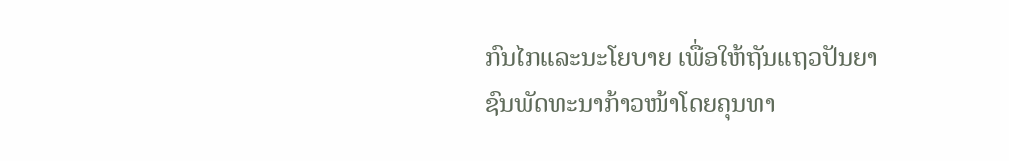ກົນໄກແລະນະໂຍບາຍ ເພື່ອໃຫ້ຖັນແຖວປັນຍາຊົນພັດທະນາກ້າວໜ້າໂດຍຄຸນທາ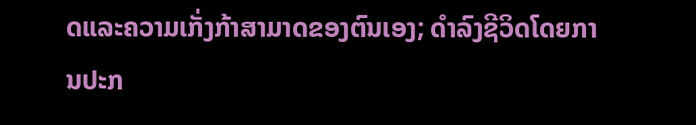ດແລະຄວາມເກັ່ງກ້າສາມາດຂອງຕົນເອງ; ດຳລົງຊີວິດໂດຍການປະກ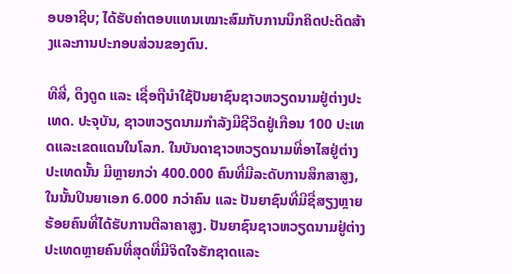ອບອາຊີບ; ໄດ້ຮັບຄ່າຕອບແທນເໝາະສົມກັບການນຶກຄິດປະດິດສ້າງແລະການປະກອບສ່ວນຂອງຕົນ.

ທີສີ່, ດຶງດູດ ແລະ ເຊື່ອຖືນຳໃຊ້ປັນຍາຊົນຊາວຫວຽດນາມຢູ່ຕ່າງປະເທດ. ປະຈຸບັນ, ຊາວຫວຽດນາມກຳລັງມີຊີວິດຢູ່ເກືອນ 100 ປະເທດແລະເຂດແດນໃນໂລກ. ໃນບັນດາຊາວຫວຽດນາມທີ່ອາໄສຢູ່ຕ່າງປະເທດນັ້ນ ມີຫຼາຍກວ່າ 400.000 ຄົນທີ່ມີລະດັບການສຶກສາສູງ, ໃນນັ້ນປິນຍາເອກ 6.000 ກວ່າຄົນ ແລະ ປັນຍາຊົນທີ່ມີຊື່ສຽງຫຼາຍຮ້ອຍຄົນທີ່ໄດ້ຮັບການຕີລາຄາສູງ. ປັນຍາຊົນຊາວຫວຽດນາມຢູ່ຕ່າງປະເທດຫຼາຍຄົນທີ່ສຸດທີ່ມີຈິດໃຈຮັກຊາດແລະ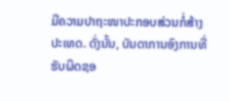ມີຄວາມປາຖະໜາປະກອບສ່ວນກໍ່ສ້າງປະເທດ. ດັ່ງນັ້ນ, ບັນດາການອົງການທີ່ຮັບຜິດຊອ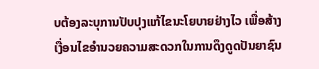ບຕ້ອງລະບຸການປັບປຸງແກ້ໄຂນະໂຍບາຍຢ່າງໄວ ເພື່ອສ້າງເງື່ອນໄຂອຳນວຍຄວາມສະດວກໃນການດຶງດູດປັນຍາຊົນ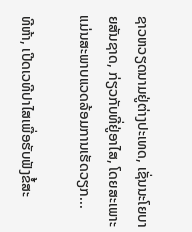ຊາວຫວຽດນາມຢູ່ຕ່າງປະເທດ, ເຊັ່ນນະໂຍບາຍສັນຊາດ, ກ່ຽວກັບທີ່ຢູ່ອາໄສ, ໂດຍສະເພາະແມ່ນສະພາບແວດລ້ອມການເຮັດວຽກ...

ທີຫ້າ, ເປີດເວທີປາໄສເພື່ອຮັບຟັງຂໍ້ສະ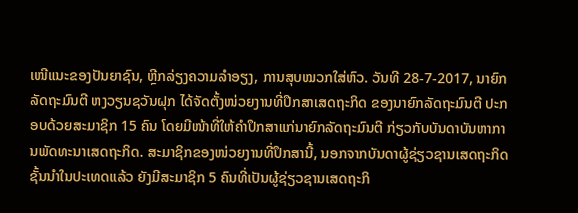ເໜີແນະຂອງປັນຍາຊົນ, ຫຼີກລ່ຽງຄວາມລຳອຽງ, ການສຸບໝວກໃສ່ຫົວ. ວັນທີ 28-7-2017, ນາຍົກລັດຖະມົນຕີ ຫງວຽນຊວັນຝຸກ ໄດ້ຈັດຕັ້ງໜ່ວຍງານທີ່ປຶກສາເສດຖະກິດ ຂອງນາຍົກລັດຖະມົນຕີ ປະກອບດ້ວຍສະມາຊິກ 15 ຄົນ ໂດຍມີໜ້າທີ່ໃຫ້ຄຳປຶກສາແກ່ນາຍົກລັດຖະມົນຕີ ກ່ຽວກັບບັນດາບັນຫາການພັດທະນາເສດຖະກິດ. ສະມາຊິກຂອງໜ່ວຍງານທີ່ປຶກສານີ້, ນອກຈາກບັນດາຜູ້ຊ່ຽວຊານເສດຖະກິດຊັ້ນນຳໃນປະເທດແລ້ວ ຍັງມີສະມາຊິກ 5 ຄົນທີ່ເປັນຜູ້ຊ່ຽວຊານເສດຖະກິ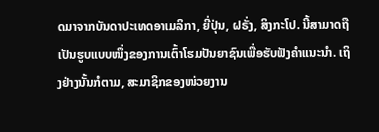ດມາຈາກບັນດາປະເທດອາເມລິກາ, ຍີ່ປຸ່ນ, ຝຣັ່ງ, ສິງກະໂປ. ນີ້ສາມາດຖືເປັນຮູບແບບໜຶ່ງຂອງການເຕົ້າໂຮມປັນຍາຊົນເພື່ອຮັບຟັງຄຳແນະນຳ. ເຖິງຢ່າງນັ້ນກໍຕາມ, ສະມາຊິກຂອງໜ່ວຍງານ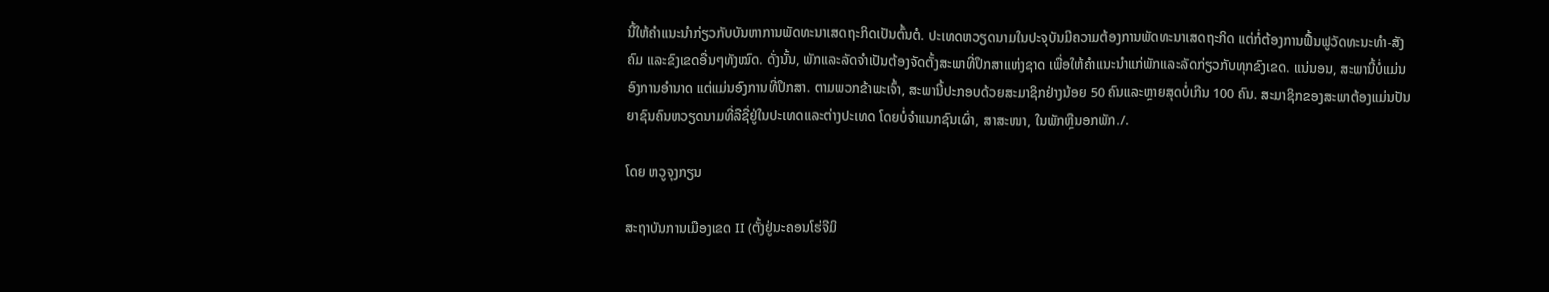ນີ້ໃຫ້ຄຳແນະນຳກ່ຽວກັບບັນຫາການພັດທະນາເສດຖະກິດເປັນຕົ້ນຕໍ. ປະເທດຫວຽດນາມໃນປະຈຸບັນມີຄວາມຕ້ອງການພັດທະນາເສດຖະກິດ ແຕ່ກໍ່ຕ້ອງການຟື້ນຟູວັດທະນະທຳ-ສັງຄົມ ແລະຂົງເຂດອື່ນໆທັງໝົດ. ດັ່ງນັ້ນ, ພັກແລະລັດຈຳເປັນຕ້ອງຈັດຕັ້ງສະພາທີ່ປຶກສາແຫ່ງຊາດ ເພື່ອໃຫ້ຄຳແນະນຳແກ່ພັກແລະລັດກ່ຽວກັບທຸກຂົງເຂດ. ແນ່ນອນ, ສະພານີ້ບໍ່ແມ່ນອົງການອຳນາດ ແຕ່ແມ່ນອົງການທີ່ປຶກສາ. ຕາມພວກຂ້າພະເຈົ້າ, ສະພານີ້ປະກອບດ້ວຍສະມາຊິກຢ່າງນ້ອຍ 50 ຄົນແລະຫຼາຍສຸດບໍ່ເກີນ 100 ຄົນ. ສະມາຊິກຂອງສະພາຕ້ອງແມ່ນປັນຍາຊົນຄົນຫວຽດນາມທີ່ລືຊື່ຢູ່ໃນປະເທດແລະຕ່າງປະເທດ ໂດຍບໍ່ຈຳແນກຊົນເຜົ່າ, ສາສະໜາ, ໃນພັກຫຼືນອກພັກ./.

ໂດຍ ຫວູຈຸງກຽນ

ສະຖາບັນການເມືອງເຂດ II (ຕັ້ງຢູ່ນະຄອນໂຮ່ຈີມິ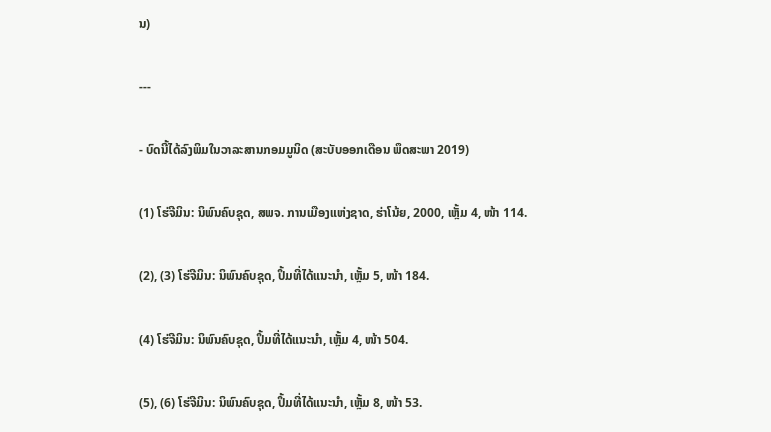ນ)

---

- ບົດນີ້ໄດ້ລົງພິມໃນວາລະສານກອມມູນິດ (ສະບັບອອກເດືອນ ພຶດສະພາ 2019)

(1) ໂຮ່ຈີມິນ: ນິພົນຄົບຊຸດ, ສພຈ. ການເມືອງແຫ່ງຊາດ, ຮ່າໂນ້ຍ, 2000, ເຫຼັ້ມ 4, ໜ້າ 114.

(2), (3) ໂຮ່ຈີມິນ: ນິພົນຄົບຊຸດ, ປຶ້ມທີ່ໄດ້ແນະນຳ, ເຫຼັ້ມ 5, ໜ້າ 184.

(4) ໂຮ່ຈີມິນ: ນິພົນຄົບຊຸດ, ປຶ້ມທີ່ໄດ້ແນະນຳ, ເຫຼັ້ມ 4, ໜ້າ 504.

(5), (6) ໂຮ່ຈີມິນ: ນິພົນຄົບຊຸດ, ປຶ້ມທີ່ໄດ້ແນະນຳ, ເຫຼັ້ມ 8, ໜ້າ 53.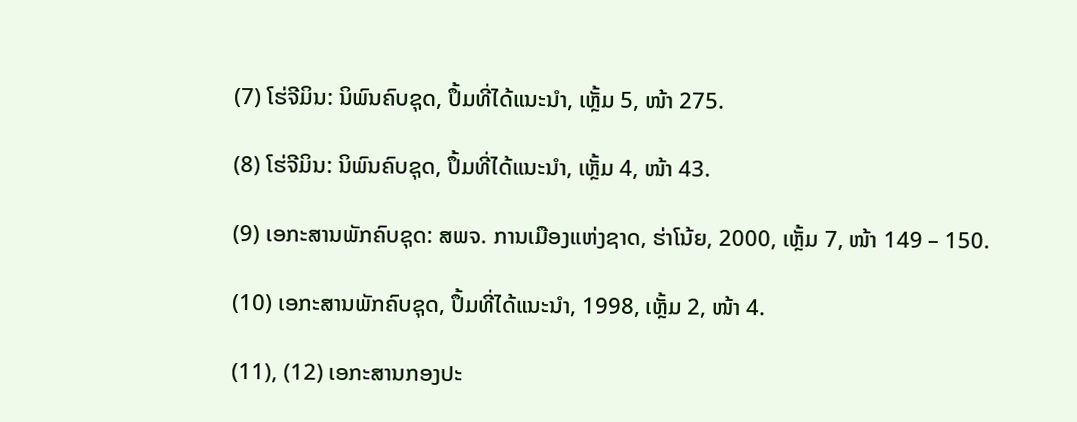(7) ໂຮ່ຈີມິນ: ນິພົນຄົບຊຸດ, ປຶ້ມທີ່ໄດ້ແນະນຳ, ເຫຼັ້ມ 5, ໜ້າ 275.

(8) ໂຮ່ຈີມິນ: ນິພົນຄົບຊຸດ, ປຶ້ມທີ່ໄດ້ແນະນຳ, ເຫຼັ້ມ 4, ໜ້າ 43.

(9) ເອກະສານພັກຄົບຊຸດ: ສພຈ. ການເມືອງແຫ່ງຊາດ, ຮ່າໂນ້ຍ, 2000, ເຫຼັ້ມ 7, ໜ້າ 149 – 150.

(10) ເອກະສານພັກຄົບຊຸດ, ປຶ້ມທີ່ໄດ້ແນະນຳ, 1998, ເຫຼັ້ມ 2, ໜ້າ 4.

(11), (12) ເອກະສານກອງປະ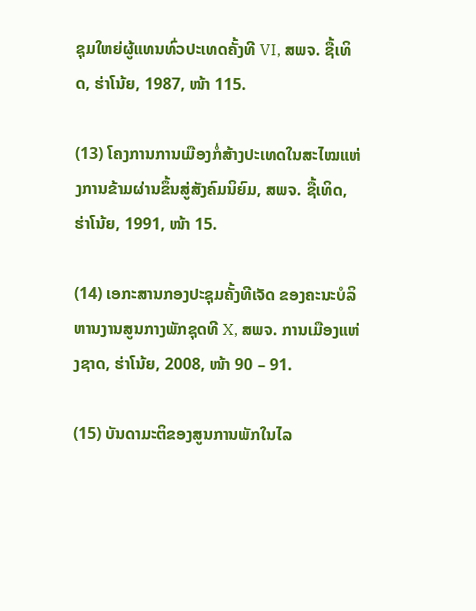ຊຸມໃຫຍ່ຜູ້ແທນທົ່ວປະເທດຄັ້ງທີ VI, ສພຈ. ຊື້ເທິດ, ຮ່າໂນ້ຍ, 1987, ໜ້າ 115.

(13) ໂຄງການການເມືອງກໍ່ສ້າງປະເທດໃນສະໄໝແຫ່ງການຂ້າມຜ່ານຂຶ້ນສູ່ສັງຄົມນິຍົມ, ສພຈ. ຊື້ເທິດ, ຮ່າໂນ້ຍ, 1991, ໜ້າ 15.

(14) ເອກະສານກອງປະຊຸມຄັ້ງທີເຈັດ ຂອງຄະນະບໍລິຫານງານສູນກາງພັກຊຸດທີ X, ສພຈ. ການເມືອງແຫ່ງຊາດ, ຮ່າໂນ້ຍ, 2008, ໜ້າ 90 – 91.

(15) ບັນດາມະຕິຂອງສູນການພັກໃນໄລ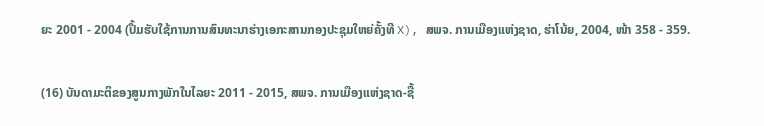ຍະ 2001 - 2004 (ປຶ້ມຮັບໃຊ້ການການສົນທະນາຮ່າງເອກະສານກອງປະຊຸມໃຫຍ່ຄັ້ງທີ X), ສພຈ. ການເມືອງແຫ່ງຊາດ, ຮ່າໂນ້ຍ, 2004, ໜ້າ 358 - 359.

(16) ບັນດາມະຕິຂອງສູນກາງພັກໃນໄລຍະ 2011 - 2015, ສພຈ. ການເມືອງແຫ່ງຊາດ-ຊື້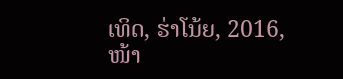ເທິດ, ຮ່າໂນ້ຍ, 2016, ໜ້າ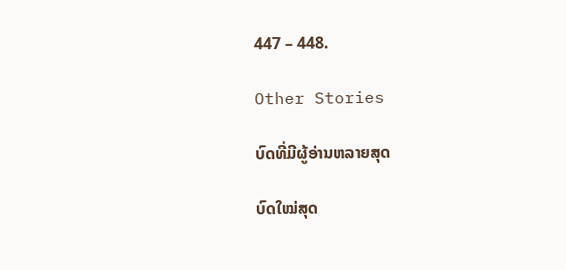447 – 448.

Other Stories

ບົດທີ່ມີຜູ້ອ່ານຫລາຍສຸດ

ບົດໃໝ່ສຸດ